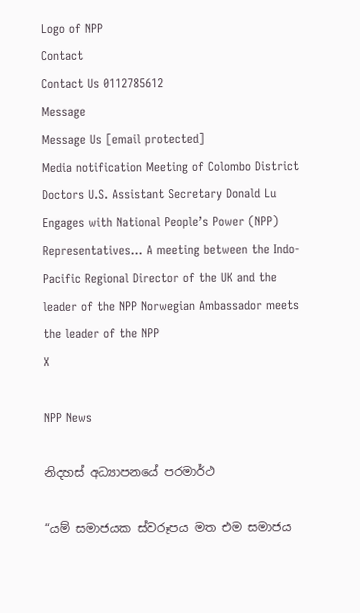Logo of NPP
Contact
Contact Us 0112785612
Message
Message Us [email protected]
Media notification Meeting of Colombo District Doctors U.S. Assistant Secretary Donald Lu Engages with National People’s Power (NPP) Representatives… A meeting between the Indo-Pacific Regional Director of the UK and the leader of the NPP Norwegian Ambassador meets the leader of the NPP
X

NPP News

නිදහස් අධ්‍යාපනයේ පරමාර්ථ

“යම් සමාජයක ස්වරූපය මත එම සමාජය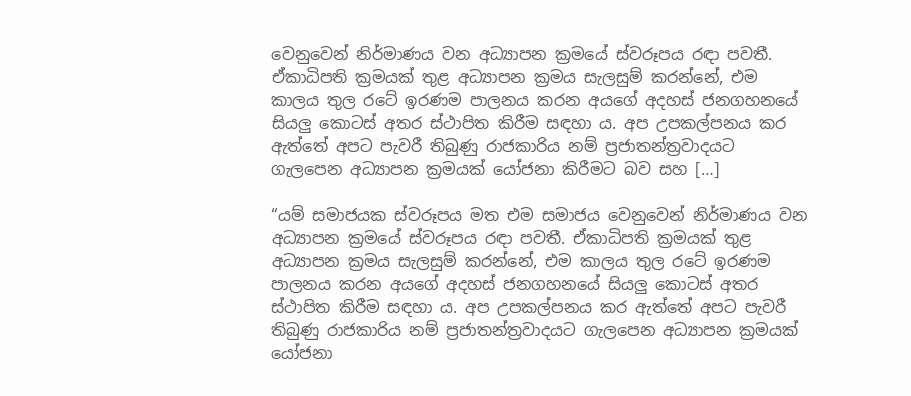වෙනුවෙන් නිර්මාණය වන අධ්‍යාපන ක්‍රමයේ ස්වරූපය රඳා පවතී. ඒකාධිපති ක්‍රමයක් තුළ අධ්‍යාපන ක්‍රමය සැලසුම් කරන්නේ, එම කාලය තුල රටේ ඉරණම පාලනය කරන අයගේ අදහස් ජනගහනයේ සියලු කොටස් අතර ස්ථාපිත කිරීම සඳහා ය. අප උපකල්පනය කර ඇත්තේ අපට පැවරී තිබුණු රාජකාරිය නම් ප්‍රජාතන්ත්‍රවාදයට ගැලපෙන අධ්‍යාපන ක්‍රමයක් යෝජනා කිරීමට බව සහ […]

“යම් සමාජයක ස්වරූපය මත එම සමාජය වෙනුවෙන් නිර්මාණය වන අධ්‍යාපන ක්‍රමයේ ස්වරූපය රඳා පවතී. ඒකාධිපති ක්‍රමයක් තුළ අධ්‍යාපන ක්‍රමය සැලසුම් කරන්නේ, එම කාලය තුල රටේ ඉරණම පාලනය කරන අයගේ අදහස් ජනගහනයේ සියලු කොටස් අතර ස්ථාපිත කිරීම සඳහා ය. අප උපකල්පනය කර ඇත්තේ අපට පැවරී තිබුණු රාජකාරිය නම් ප්‍රජාතන්ත්‍රවාදයට ගැලපෙන අධ්‍යාපන ක්‍රමයක් යෝජනා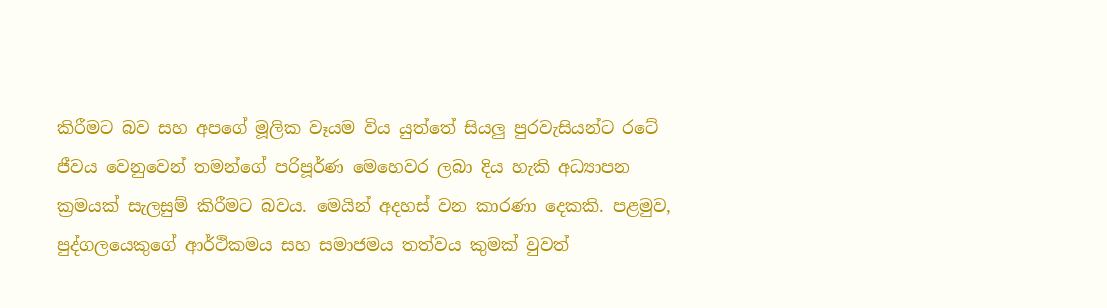කිරීමට බව සහ අපගේ මූලික වෑයම විය යුත්තේ සියලු පුරවැසියන්ට රටේ ජීවය වෙනුවෙන් තමන්ගේ පරිපූර්ණ මෙහෙවර ලබා දිය හැකි අධ්‍යාපන ක්‍රමයක් සැලසුම් කිරීමට බවය. මෙයින් අදහස් වන කාරණා දෙකකි. පළමුව, පුද්ගලයෙකුගේ ආර්ථිකමය සහ සමාජමය තත්වය කුමක් වුවත්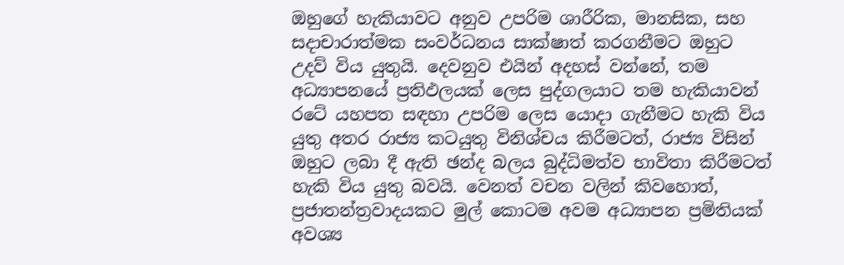ඔහුගේ හැකියාවට අනුව උපරිම ශාරීරික, මානසික, සහ සදාචාරාත්මක සංවර්ධනය සාක්ෂාත් කරගනීමට ඔහුට උදව් විය යුතුයි. දෙවනුව එයින් අදහස් වන්නේ, තම අධ්‍යාපනයේ ප්‍රතිඵලයක් ලෙස පුද්ගලයාට තම හැකියාවන් රටේ යහපත සඳහා උපරිම ලෙස යොදා ගැනීමට හැකි විය යුතු අතර රාජ්‍ය කටයුතු විනිශ්චය කිරීමටත්, රාජ්‍ය විසින් ඔහුට ලබා දී ඇති ඡන්ද බලය බුද්ධිමත්ව භාවිතා කිරීමටත් හැකි විය යුතු බවයි. වෙනත් වචන වලින් කිවහොත්, ප්‍රජාතන්ත්‍රවාදයකට මුල් කොටම අවම අධ්‍යාපන ප්‍රමිතියක් අවශ්‍ය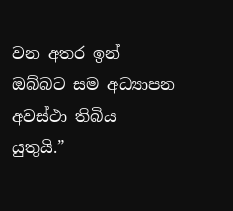වන අතර ඉන් ඔබ්බට සම අධ්‍යාපන අවස්ථා තිබිය යුතුයි.”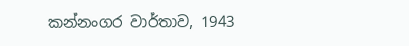කන්නංගර වාර්තාව, 1943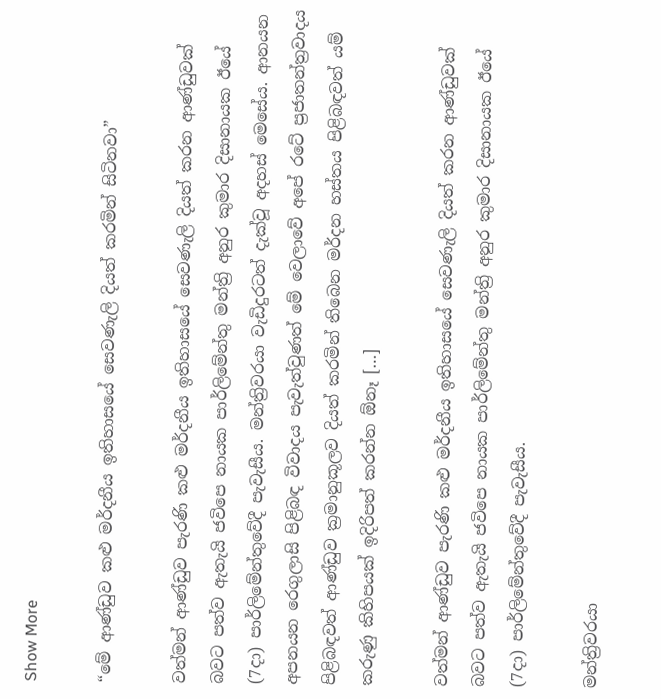Show More

“මේ ආණ්ඩුව කළු මර්දනීය ඉතිහාසයේ සෙවණැලි දියත් කරමින් සිටිනවා”

වත්මන් ආණ්ඩුව පැරණි කළු මර්දනීය ඉතිහාසයේ සෙවණැලි දියත් කරන ආණ්ඩුවක් බවට පත්ව ඇතැයි ජවිපෙ නායක පාර්ලිමේන්තු මන්ත්‍රි අනුර කුමාර දිසානායක ඊයේ (7දා) පාර්ලිමේන්තුවේදී පැවැසීය. මන්ත්‍රිවරයා වැඩිදුරටත් දැක්වූ අදහස් මෙසේය. ආනයන අපනයන රෙගුලාසි පිළිබඳ විවාදය පැවැත්වුණත් මේ වෙලාවේ අපේ රටේ ප්‍රජාතන්ත්‍රවාදය පිළිබඳවත් ආණ්ඩුව ක්‍රමානුකූලව දියත් කරමින් තිබෙන මර්දන හස්තය පිළිබඳවත් යම් කරුණු කිහිපයක් ඉදිරිපත් කරන්න ඕනෑ […]

වත්මන් ආණ්ඩුව පැරණි කළු මර්දනීය ඉතිහාසයේ සෙවණැලි දියත් කරන ආණ්ඩුවක් බවට පත්ව ඇතැයි ජවිපෙ නායක පාර්ලිමේන්තු මන්ත්‍රි අනුර කුමාර දිසානායක ඊයේ (7දා) පාර්ලිමේන්තුවේදී පැවැසීය.

මන්ත්‍රිවරයා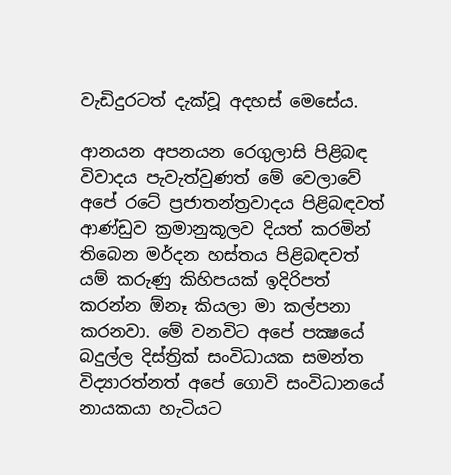වැඩිදුරටත් දැක්වූ අදහස් මෙසේය.

ආනයන අපනයන රෙගුලාසි පිළිබඳ විවාදය පැවැත්වුණත් මේ වෙලාවේ අපේ රටේ ප්‍රජාතන්ත්‍රවාදය පිළිබඳවත් ආණ්ඩුව ක්‍රමානුකූලව දියත් කරමින් තිබෙන මර්දන හස්තය පිළිබඳවත් යම් කරුණු කිහිපයක් ඉදිරිපත් කරන්න ඕනෑ කියලා මා කල්පනා කරනවා. මේ වනවිට අපේ පක්‍ෂයේ බදුල්ල දිස්ත්‍රික් සංවිධායක සමන්ත විද්‍යාරත්නත් අපේ ගොවි සංවිධානයේ නායකයා හැටියට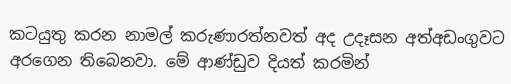කටයුතු කරන නාමල් කරුණාරත්නවත් අද උදෑසන අත්අඩංගුවට අරගෙන තිබෙනවා. මේ ආණ්ඩුව දියත් කරමින්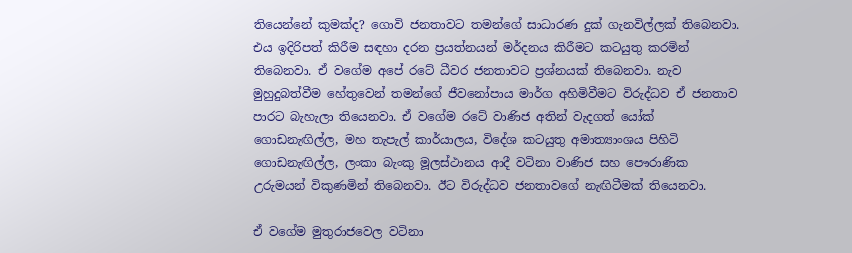තියෙන්නේ කුමක්ද? ගොවි ජනතාවට තමන්ගේ සාධාරණ දුක් ගැනවිල්ලක් තිබෙනවා. එය ඉදිරිපත් කිරීම සඳහා දරන ප්‍රයත්නයන් මර්දනය කිරීමට කටයුතු කරමින් තිබෙනවා. ඒ වගේම අපේ රටේ ධීවර ජනතාවට ප්‍රශ්නයක් තිබෙනවා. නැව මුහුදුබත්වීම හේතුවෙන් තමන්ගේ ජීවනෝපාය මාර්ග අහිමිවීමට විරුද්ධව ඒ ජනතාව පාරට බැහැලා තියෙනවා. ඒ වගේම රටේ වාණිජ අතින් වැදගත් යෝක් ගොඩනැඟිල්ල, මහ තැපැල් කාර්යාලය, විදේශ කටයුතු අමාත්‍යාංශය පිහිටි ගොඩනැඟිල්ල, ලංකා බැංකු මූලස්ථානය ආදී වටිනා වාණිජ සහ පෞරාණික උරුමයන් විකුණමින් තිබෙනවා. ඊට විරුද්ධව ජනතාවගේ නැඟිටීමක් තියෙනවා.

ඒ වගේම මුතුරාජවෙල වටිනා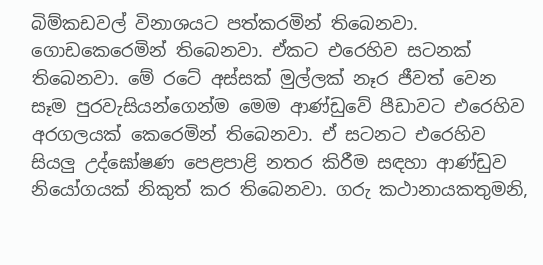බිම්කඩවල් විනාශයට පත්කරමින් තිබෙනවා. ගොඩකෙරෙමින් තිබෙනවා. ඒකට එරෙහිව සටනක් තිබෙනවා. මේ රටේ අස්සක් මුල්ලක් නෑර ජීවත් වෙන සෑම පුරවැසියන්ගෙන්ම මෙම ආණ්ඩුවේ පීඩාවට එරෙහිව අරගලයක් කෙරෙමින් තිබෙනවා. ඒ සටනට එරෙහිව සියලු උද්ඝෝෂණ පෙළපාළි නතර කිරීම සඳහා ආණ්ඩුව නියෝගයක් නිකුත් කර තිබෙනවා. ගරු කථානායකතුමනි,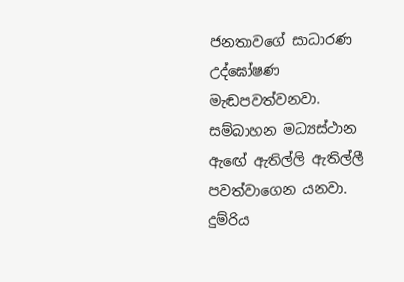ජනතාවගේ සාධාරණ උද්ඝෝෂණ මැඬපවත්වනවා. සම්බාහන මධ්‍යස්ථාන ඇඟේ ඇතිල්ලි ඇතිල්ලී පවත්වාගෙන යනවා. දුම්රිය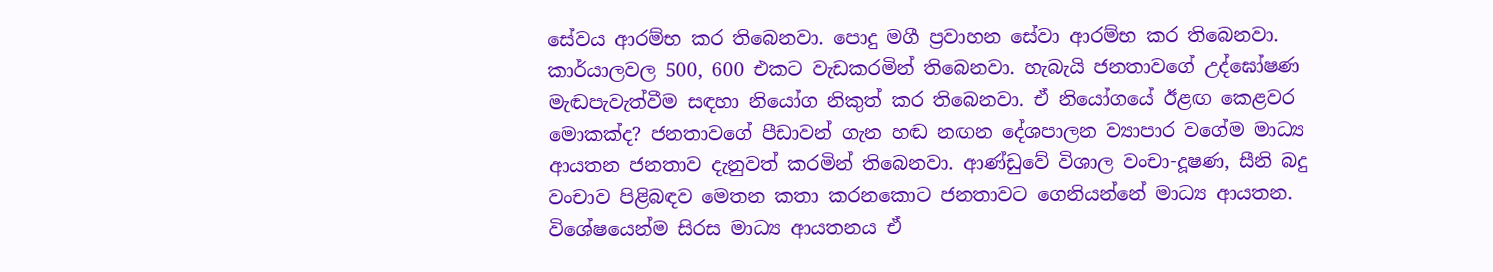සේවය ආරම්භ කර තිබෙනවා. පොදු මගී ප්‍රවාහන සේවා ආරම්භ කර තිබෙනවා. කාර්යාලවල 500, 600 එකට වැඩකරමින් තිබෙනවා. හැබැයි ජනතාවගේ උද්ඝෝෂණ මැඬපැවැත්වීම සඳහා නියෝග නිකුත් කර තිබෙනවා. ඒ නියෝගයේ ඊළඟ කෙළවර මොකක්ද? ජනතාවගේ පීඩාවන් ගැන හඬ නඟන දේශපාලන ව්‍යාපාර වගේම මාධ්‍ය ආයතන ජනතාව දැනුවත් කරමින් තිබෙනවා. ආණ්ඩුවේ විශාල වංචා-දූෂණ, සීනි බදු වංචාව පිළිබඳව මෙතන කතා කරනකොට ජනතාවට ගෙනියන්නේ මාධ්‍ය ආයතන. විශේෂයෙන්ම සිරස මාධ්‍ය ආයතනය ඒ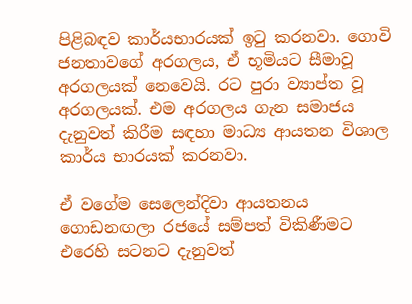පිළිබඳව කාර්යභාරයක් ඉටු කරනවා. ගොවි ජනතාවගේ අරගලය, ඒ භූමියට සීමාවූ අරගලයක් නෙවෙයි. රට පුරා ව්‍යාප්ත වූ අරගලයක්. එම අරගලය ගැන සමාජය දැනුවත් කිරීම සඳහා මාධ්‍ය ආයතන විශාල කාර්ය භාරයක් කරනවා.

ඒ වගේම සෙලෙන්දිවා ආයතනය ගොඩනඟලා රජයේ සම්පත් විකිණීමට එරෙහි සටනට දැනුවත්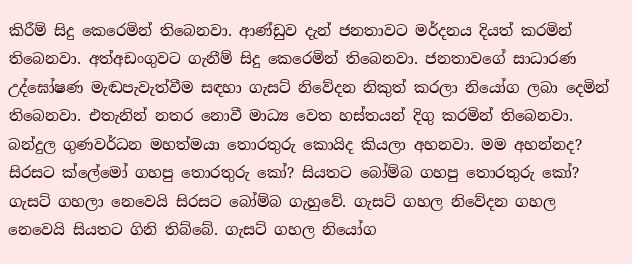කිරීම් සිදු කෙරෙමින් තිබෙනවා. ආණ්ඩුව දැන් ජනතාවට මර්දනය දියත් කරමින් තිබෙනවා. අත්අඩංගුවට ගැනීම් සිදු කෙරෙමින් තිබෙනවා. ජනතාවගේ සාධාරණ උද්ඝෝෂණ මැඬපැවැත්වීම සඳහා ගැසට් නිවේදන නිකුත් කරලා නියෝග ලබා දෙමින් තිබෙනවා. එතැනින් නතර නොවී මාධ්‍ය වෙත හස්තයන් දිගු කරමින් තිබෙනවා. බන්දුල ගුණවර්ධන මහත්මයා තොරතුරු කොයිද කියලා අහනවා. මම අහන්නද? සිරසට ක්ලේමෝ ගහපු තොරතුරු කෝ? සියතට බෝම්බ ගහපු තොරතුරු කෝ? ගැසට් ගහලා නෙවෙයි සිරසට බෝම්බ ගැහුවේ. ගැසට් ගහල නිවේදන ගහල නෙවෙයි සියතට ගිනි තිබ්බේ. ගැසට් ගහල නියෝග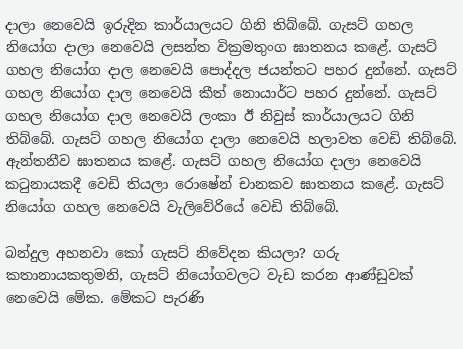දාලා නෙවෙයි ඉරුදින කාර්යාලයට ගිනි තිබ්බේ. ගැසට් ගහල නියෝග දාලා නෙවෙයි ලසන්ත වික්‍රමතුංග ඝාතනය කළේ. ගැසට් ගහල නියෝග දාල නෙවෙයි පොද්දල ජයන්තට පහර දුන්නේ. ගැසට් ගහල නියෝග දාල නෙවෙයි කීත් නොයාර්ට පහර දුන්නේ. ගැසට් ගහල නියෝග දාල නෙවෙයි ලංකා ඊ නිවුස් කාර්යාලයට ගිනි තිබ්බේ. ගැසට් ගහල නියෝග දාලා නෙවෙයි හලාවත වෙඩි තිබ්බේ. ඇන්තනීව ඝාතනය කළේ. ගැසට් ගහල නියෝග දාලා නෙවෙයි කටුනායකදී වෙඩි තියලා රොෂේන් චානකව ඝාතනය කළේ. ගැසට් නියෝග ගහල නෙවෙයි වැලිවේරියේ වෙඩි තිබ්බේ.

බන්දුල අහනවා කෝ ගැසට් නිවේදන කියලා? ගරු කතානායකතුමනි, ගැසට් නියෝගවලට වැඩ කරන ආණ්ඩුවක් නෙවෙයි මේක. මේකට පැරණි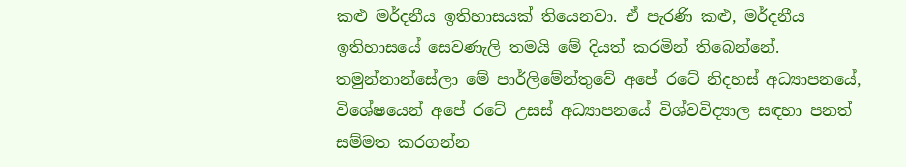කළු මර්දනීය ඉතිහාසයක් තියෙනවා. ඒ පැරණි කළු, මර්දනීය ඉතිහාසයේ සෙවණැලි තමයි මේ දියත් කරමින් තිබෙන්නේ. තමුන්නාන්සේලා මේ පාර්ලිමේන්තුවේ අපේ රටේ නිදහස් අධ්‍යාපනයේ, විශේෂයෙන් අපේ රටේ උසස් අධ්‍යාපනයේ විශ්වවිද්‍යාල සඳහා පනත් සම්මත කරගන්න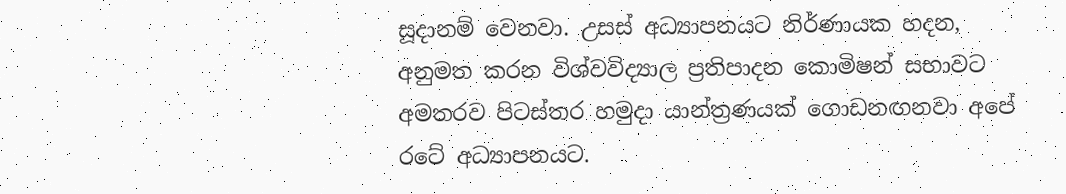සූදානම් වෙනවා. උසස් අධ්‍යාපනයට නිර්ණායක හදන, අනුමත කරන විශ්වවිද්‍යාල ප්‍රතිපාදන කොමිෂන් සභාවට අමතරව පිටස්තර හමුදා යාන්ත්‍රණයක් ගොඩනඟනවා අපේ රටේ අධ්‍යාපනයට.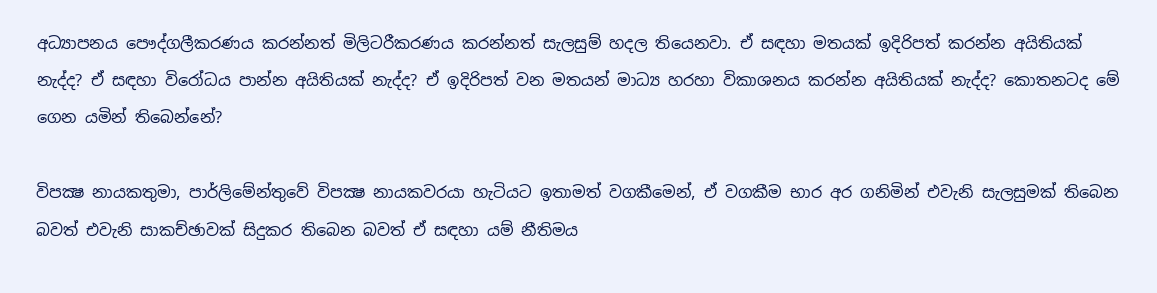අධ්‍යාපනය පෞද්ගලීකරණය කරන්නත් මිලිටරීකරණය කරන්නත් සැලසුම් හදල තියෙනවා. ඒ සඳහා මතයක් ඉදිරිපත් කරන්න අයිතියක් නැද්ද? ඒ සඳහා විරෝධය පාන්න අයිතියක් නැද්ද? ඒ ඉදිරිපත් වන මතයන් මාධ්‍ය හරහා විකාශනය කරන්න අයිතියක් නැද්ද? කොතනටද මේ ගෙන යමින් තිබෙන්නේ?

විපක්‍ෂ නායකතුමා, පාර්ලිමේන්තුවේ විපක්‍ෂ නායකවරයා හැටියට ඉතාමත් වගකීමෙන්, ඒ වගකීම භාර අර ගනිමින් එවැනි සැලසුමක් තිබෙන බවත් එවැනි සාකච්ඡාවක් සිදුකර තිබෙන බවත් ඒ සඳහා යම් නීතිමය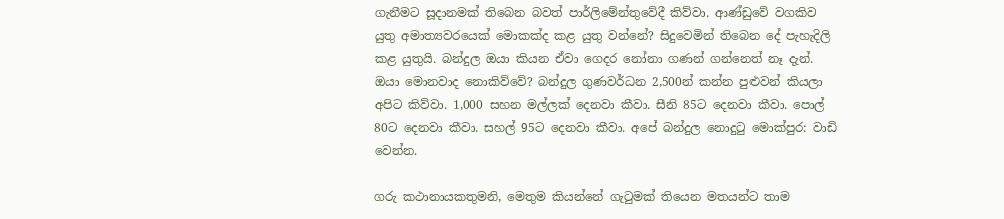ගැනීමට සූදානමක් තිබෙන බවත් පාර්ලිමේන්තුවේදී කිව්වා. ආණ්ඩුවේ වගකිව යුතු අමාත්‍යවරයෙක් මොකක්ද කළ යුතු වන්නේ? සිදුවෙමින් තිබෙන දේ පැහැදිලි කළ යුතුයි. බන්දුල ඔයා කියන ඒවා ගෙදර නෝනා ගණන් ගන්නෙත් නෑ දැන්. ඔයා මොනවාද නොකිව්වේ? බන්දුල ගුණවර්ධන 2,500න් කන්න පුළුවන් කියලා අපිට කිව්වා. 1,000 සහන මල්ලක් දෙනවා කීවා. සීනි 85ට දෙනවා කීවා. පොල් 80ට දෙනවා කීවා. සහල් 95ට දෙනවා කීවා. අපේ බන්දුල නොදුටු මොක්පුර: වාඩි වෙන්න.

ගරු කථානායකතුමනි, මෙතුම කියන්නේ ගැටුමක් තියෙන මතයන්ට තාම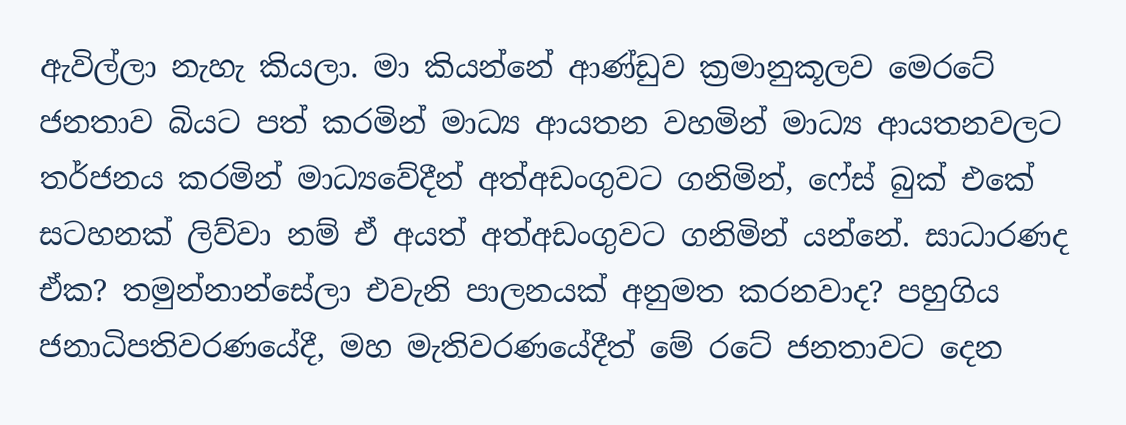ඇවිල්ලා නැහැ කියලා. මා කියන්නේ ආණ්ඩුව ක්‍රමානුකූලව මෙරටේ ජනතාව බියට පත් කරමින් මාධ්‍ය ආයතන වහමින් මාධ්‍ය ආයතනවලට තර්ජනය කරමින් මාධ්‍යවේදීන් අත්අඩංගුවට ගනිමින්, ෆේස් බුක් එකේ සටහනක් ලිව්වා නම් ඒ අයත් අත්අඩංගුවට ගනිමින් යන්නේ. සාධාරණද ඒක? තමුන්නාන්සේලා එවැනි පාලනයක් අනුමත කරනවාද? පහුගිය ජනාධිපතිවරණයේදී, මහ මැතිවරණයේදීත් මේ රටේ ජනතාවට දෙන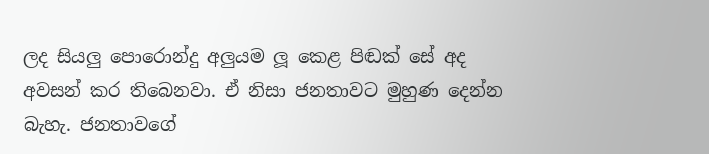ලද සියලු පොරොන්දු අලුයම ලූ කෙළ පිඬක් සේ අද අවසන් කර තිබෙනවා. ඒ නිසා ජනතාවට මුහුණ දෙන්න බැහැ. ජනතාවගේ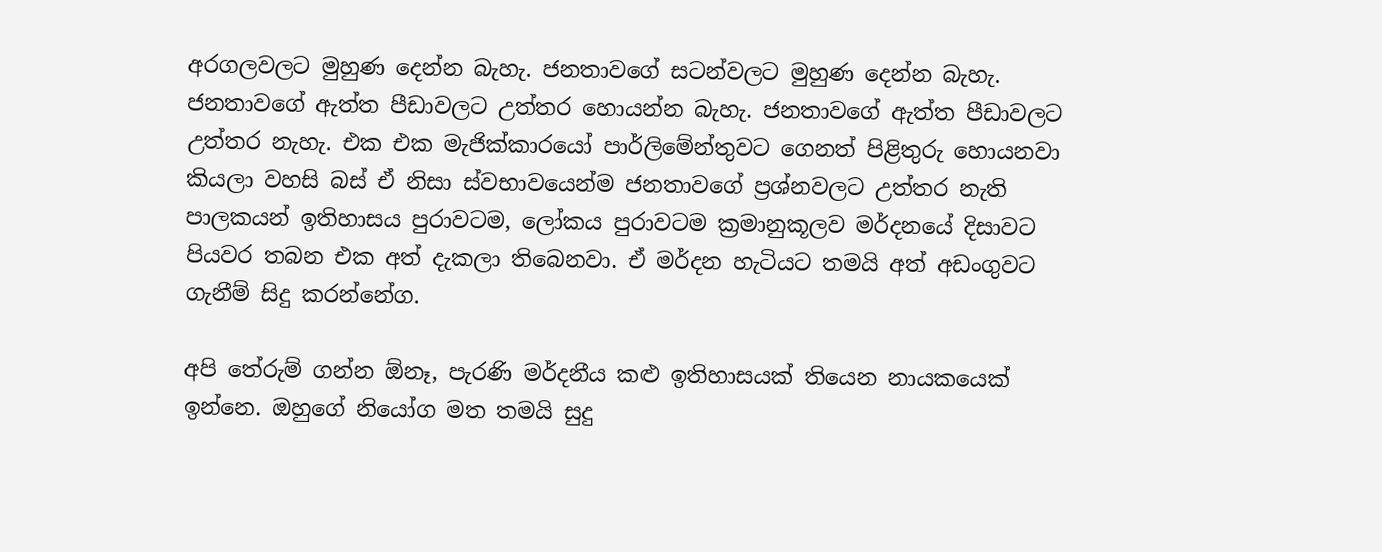අරගලවලට මුහුණ දෙන්න බැහැ. ජනතාවගේ සටන්වලට මුහුණ දෙන්න බැහැ. ජනතාවගේ ඇත්ත පීඩාවලට උත්තර හොයන්න බැහැ. ජනතාවගේ ඇත්ත පීඩාවලට උත්තර නැහැ. එක එක මැජික්කාරයෝ පාර්ලිමේන්තුවට ගෙනත් පිළිතුරු හොයනවා කියලා වහසි බස් ඒ නිසා ස්වභාවයෙන්ම ජනතාවගේ ප්‍රශ්නවලට උත්තර නැති පාලකයන් ඉතිහාසය පුරාවටම, ලෝකය පුරාවටම ක්‍රමානුකූලව මර්දනයේ දිසාවට පියවර තබන එක අත් දැකලා තිබෙනවා. ඒ මර්දන හැටියට තමයි අත් අඩංගුවට ගැනීම් සිදු කරන්නේග.

අපි තේරුම් ගන්න ඕනෑ, පැරණි මර්දනීය කළු ඉතිහාසයක් තියෙන නායකයෙක් ඉන්නෙ. ඔහුගේ නියෝග මත තමයි සුදු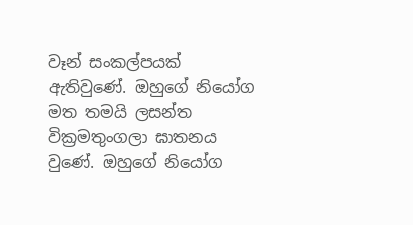වෑන් සංකල්පයක් ඇතිවුණේ. ඔහුගේ නියෝග මත තමයි ලසන්ත වික්‍රමතුංගලා ඝාතනය වුණේ. ඔහුගේ නියෝග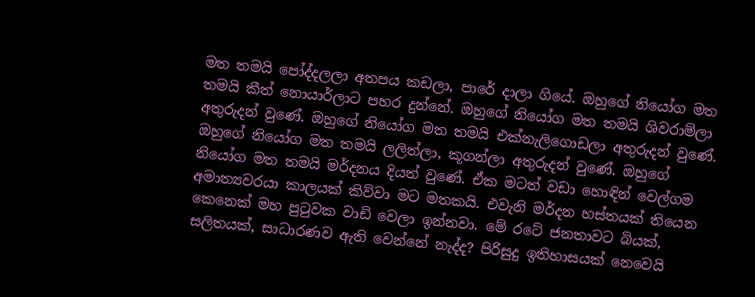මත තමයි පෝද්දලලා අතපය කඩලා, පාරේ දාලා ගියේ. ඔහුගේ නියෝග මත තමයි කීත් නොයාර්ලාට පහර දුන්නේ. ඔහුගේ නියෝග මත තමයි ශිවරාම්ලා අතුරුදන් වුණේ. ඔහුගේ නියෝග මත තමයි එක්නැලිගොඩලා අතුරුදන් වුණේ. ඔහුගේ නියෝග මත තමයි ලලිත්ලා, කූගන්ලා අතුරුදන් වුණේ. ඔහුගේ නියෝග මත තමයි මර්දනය දියත් වුණේ. ඒක මටත් වඩා හොඳින් වෙල්ගම අමාත්‍යවරයා කාලයක් කිව්වා මට මතකයි. එවැනි මර්දන හස්තයක් තියෙන කෙනෙක් මහ පුටුවක වාඩි වෙලා ඉන්නවා. මේ රටේ ජනතාවට බියක්, සලිතයක්, සාධාරණව ඇති වෙන්නේ නැද්ද? පිරිසුදු ඉතිහාසයක් නෙවෙයි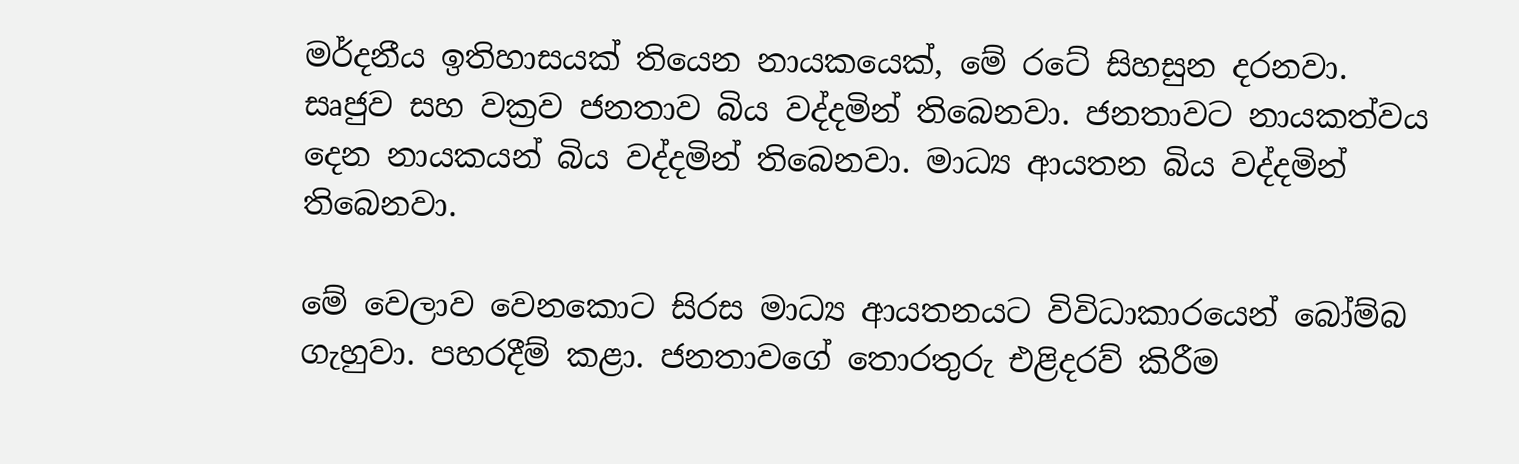මර්දනීය ඉතිහාසයක් තියෙන නායකයෙක්, මේ රටේ සිහසුන දරනවා. සෘජුව සහ වක්‍රව ජනතාව බිය වද්දමින් තිබෙනවා. ජනතාවට නායකත්වය දෙන නායකයන් බිය වද්දමින් තිබෙනවා. මාධ්‍ය ආයතන බිය වද්දමින් තිබෙනවා.

මේ වෙලාව වෙනකොට සිරස මාධ්‍ය ආයතනයට විවිධාකාරයෙන් බෝම්බ ගැහුවා. පහරදීම් කළා. ජනතාවගේ තොරතුරු එළිදරව් කිරීම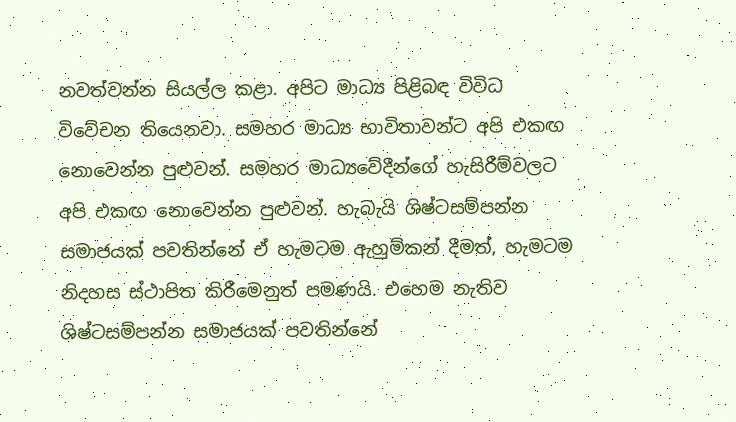නවත්වන්න සියල්ල කළා. අපිට මාධ්‍ය පිළිබඳ විවිධ විවේචන තියෙනවා. සමහර මාධ්‍ය භාවිතාවන්ට අපි එකඟ නොවෙන්න පුළුවන්. සමහර මාධ්‍යවේදීන්ගේ හැසිරීම්වලට අපි එකඟ නොවෙන්න පුළුවන්. හැබැයි ශිෂ්ටසම්පන්න සමාජයක් පවතින්නේ ඒ හැමටම ඇහුම්කන් දීමත්, හැමටම නිදහස ස්ථාපිත කිරීමෙනුත් පමණයි. එහෙම නැතිව ශිෂ්ටසම්පන්න සමාජයක් පවතින්නේ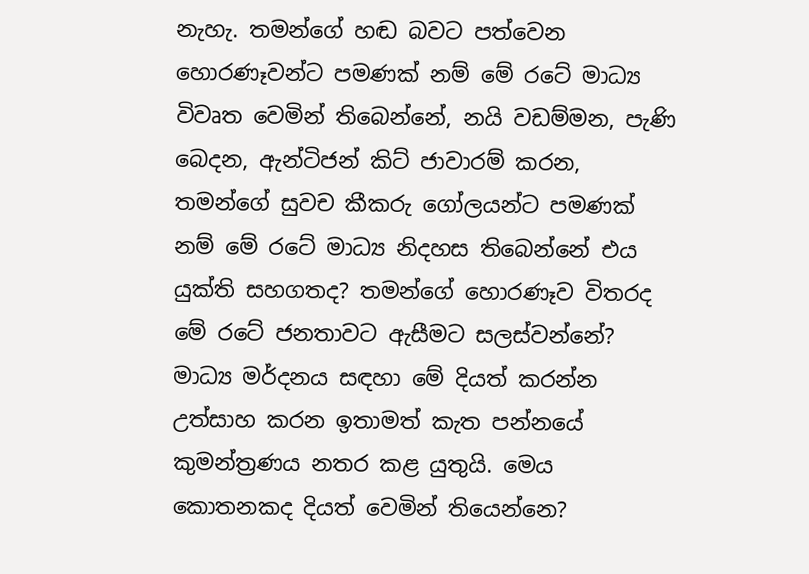නැහැ. තමන්ගේ හඬ බවට පත්වෙන හොරණෑවන්ට පමණක් නම් මේ රටේ මාධ්‍ය විවෘත වෙමින් තිබෙන්නේ, නයි වඩම්මන, පැණි බෙදන, ඇන්ටිජන් කිට් ජාවාරම් කරන, තමන්ගේ සුවච කීකරු ගෝලයන්ට පමණක් නම් මේ රටේ මාධ්‍ය නිදහස තිබෙන්නේ එය යුක්ති සහගතද? තමන්ගේ හොරණෑව විතරද මේ රටේ ජනතාවට ඇසීමට සලස්වන්නේ? මාධ්‍ය මර්දනය සඳහා මේ දියත් කරන්න උත්සාහ කරන ඉතාමත් කැත පන්නයේ කුමන්ත්‍රණය නතර කළ යුතුයි. මෙය කොතනකද දියත් වෙමින් තියෙන්නෙ?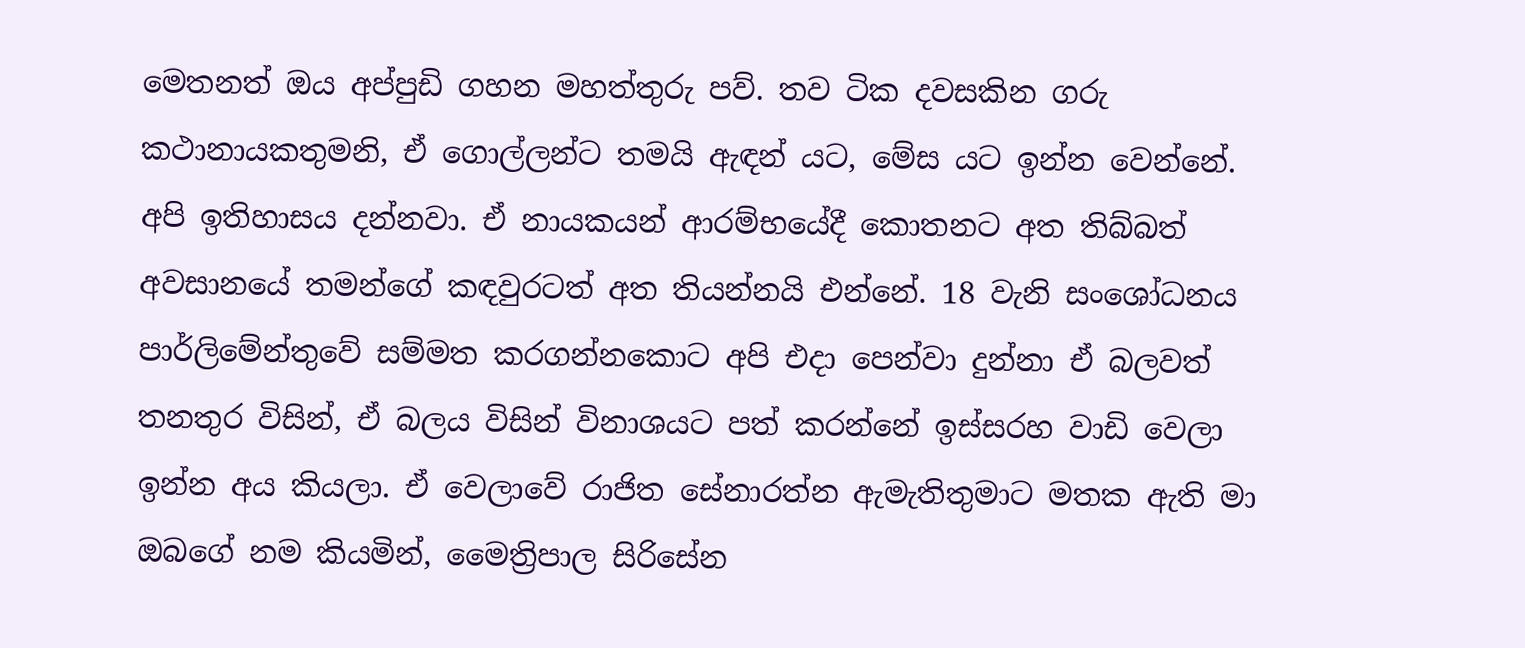මෙතනත් ඔය අප්පුඩි ගහන මහත්තුරු පව්. තව ටික දවසකින ගරු කථානායකතුමනි, ඒ ගොල්ලන්ට තමයි ඇඳන් යට, මේස යට ඉන්න වෙන්නේ. අපි ඉතිහාසය දන්නවා. ඒ නායකයන් ආරම්භයේදී කොතනට අත තිබ්බත් අවසානයේ තමන්ගේ කඳවුරටත් අත තියන්නයි එන්නේ. 18 වැනි සංශෝධනය පාර්ලිමේන්තුවේ සම්මත කරගන්නකොට අපි එදා පෙන්වා දුන්නා ඒ බලවත් තනතුර විසින්, ඒ බලය විසින් විනාශයට පත් කරන්නේ ඉස්සරහ වාඩි වෙලා ඉන්න අය කියලා. ඒ වෙලාවේ රාජිත සේනාරත්න ඇමැතිතුමාට මතක ඇති මා ඔබගේ නම කියමින්, මෛත්‍රිපාල සිරිසේන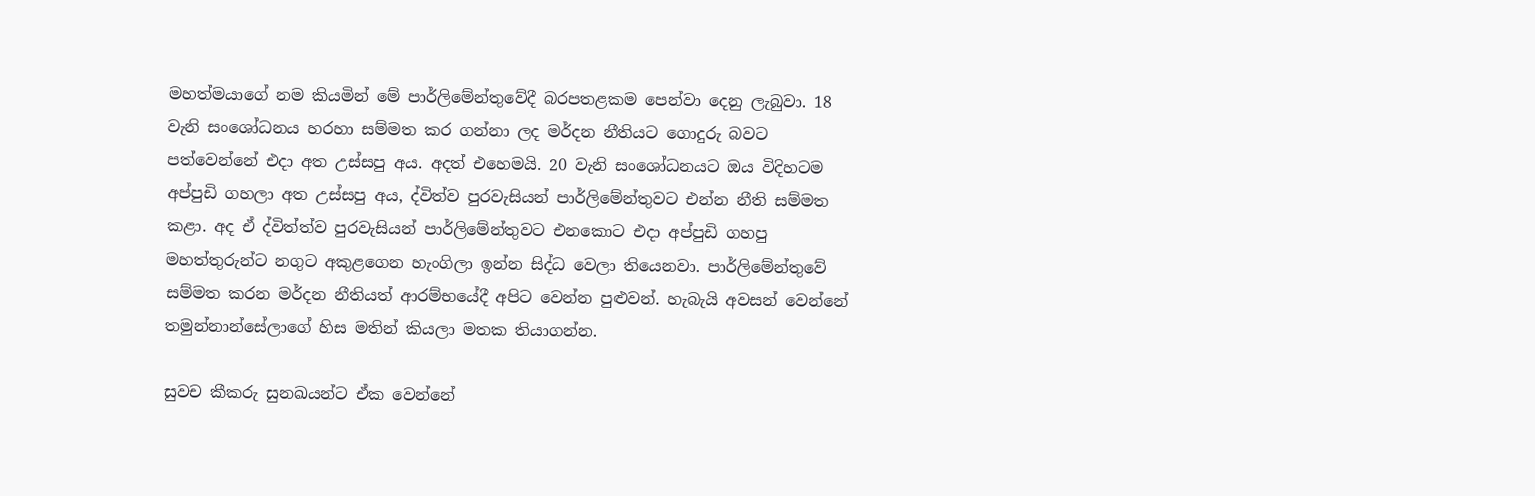මහත්මයාගේ නම කියමින් මේ පාර්ලිමේන්තුවේදී බරපතළකම පෙන්වා දෙනු ලැබුවා. 18 වැනි සංශෝධනය හරහා සම්මත කර ගන්නා ලද මර්දන නීතියට ගොදුරු බවට පත්වෙන්නේ එදා අත උස්සපු අය. අදත් එහෙමයි. 20 වැනි සංශෝධනයට ඔය විදිහටම අප්පුඩි ගහලා අත උස්සපු අය, ද්විත්ව පුරවැසියන් පාර්ලිමේන්තුවට එන්න නීති සම්මත කළා. අද ඒ ද්විත්ත්ව පුරවැසියන් පාර්ලිමේන්තුවට එනකොට එදා අප්පුඩි ගහපු මහත්තුරුන්ට නගුට අකුළගෙන හැංගිලා ඉන්න සිද්ධ වෙලා තියෙනවා. පාර්ලිමේන්තුවේ සම්මත කරන මර්දන නීතියත් ආරම්භයේදී අපිට වෙන්න පුළුවන්. හැබැයි අවසන් වෙන්නේ තමුන්නාන්සේලාගේ හිස මතින් කියලා මතක තියාගන්න.

සුවච කීකරු සුනඛයන්ට ඒක වෙන්නේ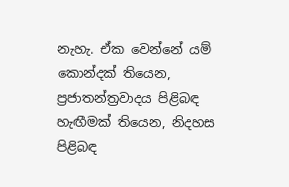නැහැ. ඒක වෙන්නේ යම් කොන්දක් තියෙන, ප්‍රජාතන්ත්‍රවාදය පිළිබඳ හැඟීමක් තියෙන, නිදහස පිළිබඳ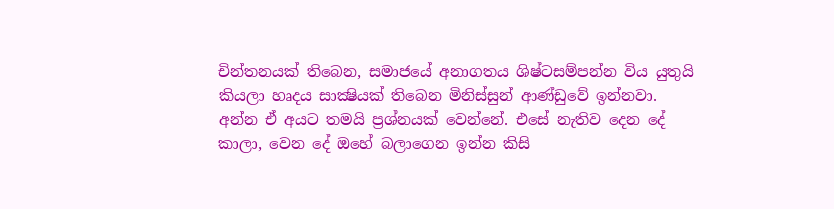චින්තනයක් තිබෙන, සමාජයේ අනාගතය ශිෂ්ටසම්පන්න විය යුතුයි කියලා හෘදය සාක්‍ෂියක් තිබෙන මිනිස්සුන් ආණ්ඩුවේ ඉන්නවා. අන්න ඒ අයට තමයි ප්‍රශ්නයක් වෙන්නේ. එසේ නැතිව දෙන දේ කාලා, වෙන දේ ඔහේ බලාගෙන ඉන්න කිසි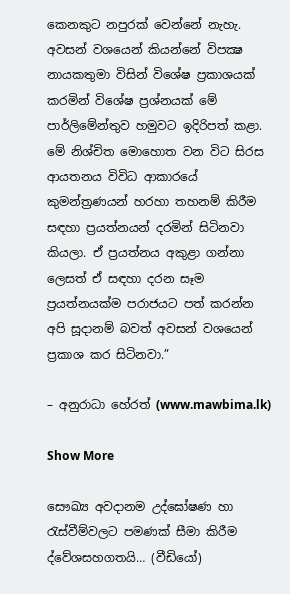කෙනකුට නපුරක් වෙන්නේ නැහැ. අවසන් වශයෙන් කියන්නේ විපක්‍ෂ නායකතුමා විසින් විශේෂ ප්‍රකාශයක් කරමින් විශේෂ ප්‍රශ්නයක් මේ පාර්ලිමේන්තුව හමුවට ඉදිරිපත් කළා. මේ නිශ්චිත මොහොත වන විට සිරස ආයතනය විවිධ ආකාරයේ කුමන්ත්‍රණයන් හරහා තහනම් කිරීම සඳහා ප්‍රයත්නයන් දරමින් සිටිනවා කියලා. ඒ ප්‍රයත්නය අකුළා ගන්නා ලෙසත් ඒ සඳහා දරන සෑම ප්‍රයත්නයක්ම පරාජයට පත් කරන්න අපි සූදානම් බවත් අවසන් වශයෙන් ප්‍රකාශ කර සිටිනවා.”

– අනුරාධා හේරත් (www.mawbima.lk)

Show More

සෞඛ්‍ය අවදානම උද්ඝෝෂණ හා රැස්වීම්වලට පමණක් සීමා කිරීම ද්වේශසහගතයි… (වීඩියෝ)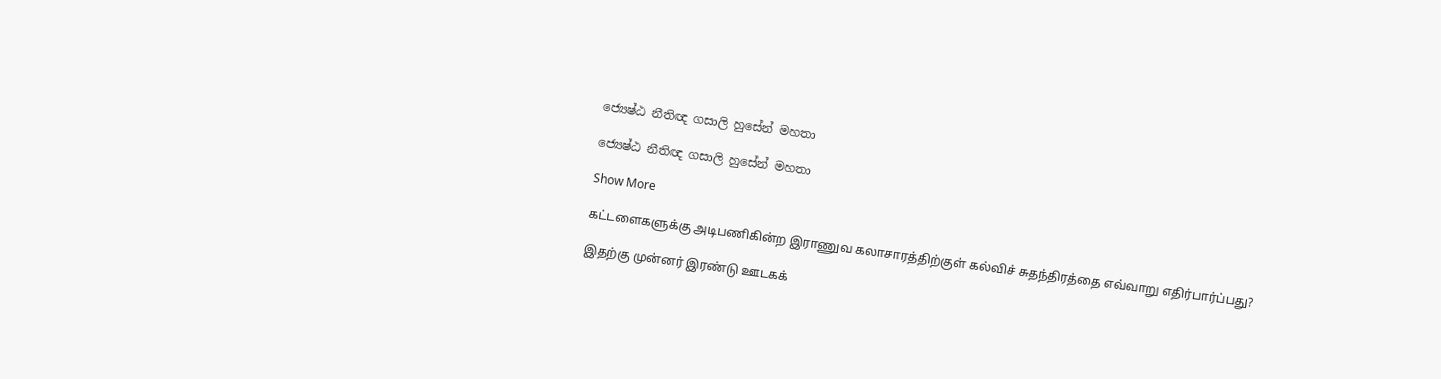ජ්‍යෙෂ්ඨ නීතිඥ ගසාලි හුසේන් මහතා

ජ්‍යෙෂ්ඨ නීතිඥ ගසාලි හුසේන් මහතා

Show More

கட்டளைகளுக்கு அடிபணிகின்ற இராணுவ கலாசாரத்திற்குள் கல்விச் சுதந்திரத்தை எவ்வாறு எதிர்பார்ப்பது?

இதற்கு முன்னர் இரண்டு ஊடகக்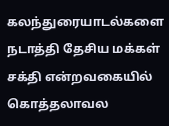கலந்துரையாடல்களை நடாத்தி தேசிய மக்கள் சக்தி என்றவகையில் கொத்தலாவல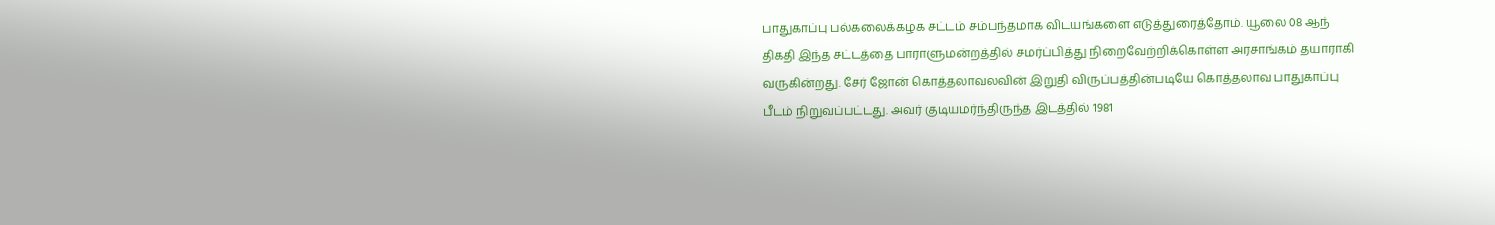பாதுகாப்பு பல்கலைக்கழக சட்டம் சம்பந்தமாக விடயங்களை எடுத்துரைத்தோம். யூலை 08 ஆந் திகதி இந்த சட்டத்தை பாராளுமன்றத்தில் சமர்ப்பித்து நிறைவேற்றிக்கொள்ள அரசாங்கம் தயாராகி வருகின்றது. சேர் ஜோன் கொத்தலாவலவின் இறுதி விருப்பத்தின்படியே கொத்தலாவ பாதுகாப்பு பீடம் நிறுவப்பட்டது. அவர் குடியமர்ந்திருந்த இடத்தில் 1981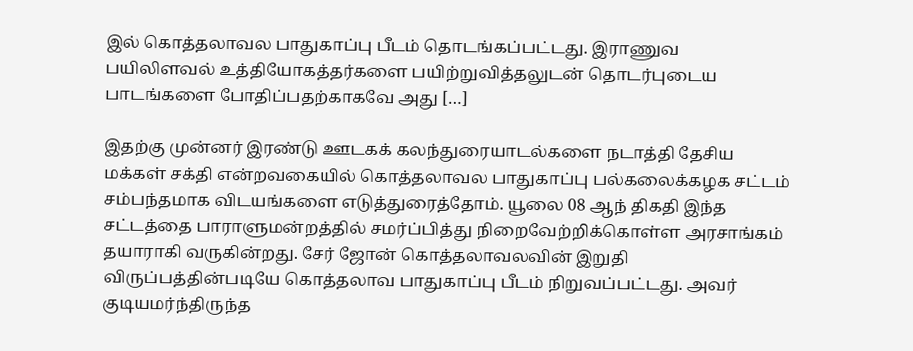இல் கொத்தலாவல பாதுகாப்பு பீடம் தொடங்கப்பட்டது. இராணுவ பயிலிளவல் உத்தியோகத்தர்களை பயிற்றுவித்தலுடன் தொடர்புடைய பாடங்களை போதிப்பதற்காகவே அது […]

இதற்கு முன்னர் இரண்டு ஊடகக் கலந்துரையாடல்களை நடாத்தி தேசிய மக்கள் சக்தி என்றவகையில் கொத்தலாவல பாதுகாப்பு பல்கலைக்கழக சட்டம் சம்பந்தமாக விடயங்களை எடுத்துரைத்தோம். யூலை 08 ஆந் திகதி இந்த சட்டத்தை பாராளுமன்றத்தில் சமர்ப்பித்து நிறைவேற்றிக்கொள்ள அரசாங்கம் தயாராகி வருகின்றது. சேர் ஜோன் கொத்தலாவலவின் இறுதி விருப்பத்தின்படியே கொத்தலாவ பாதுகாப்பு பீடம் நிறுவப்பட்டது. அவர் குடியமர்ந்திருந்த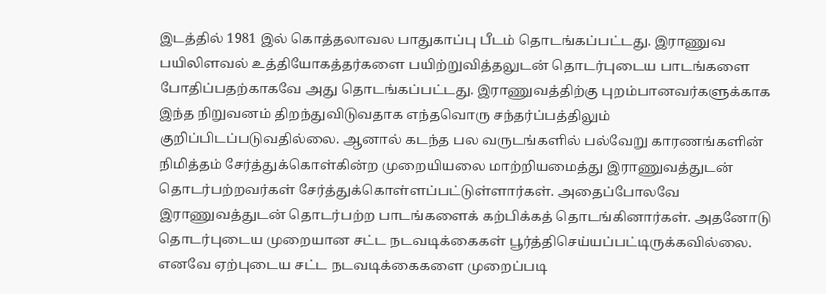இடத்தில் 1981 இல் கொத்தலாவல பாதுகாப்பு பீடம் தொடங்கப்பட்டது. இராணுவ பயிலிளவல் உத்தியோகத்தர்களை பயிற்றுவித்தலுடன் தொடர்புடைய பாடங்களை போதிப்பதற்காகவே அது தொடங்கப்பட்டது. இராணுவத்திற்கு புறம்பானவர்களுக்காக இந்த நிறுவனம் திறந்துவிடுவதாக எந்தவொரு சந்தர்ப்பத்திலும் குறிப்பிடப்படுவதில்லை. ஆனால் கடந்த பல வருடங்களில் பல்வேறு காரணங்களின் நிமித்தம் சேர்த்துக்கொள்கின்ற முறையியலை மாற்றியமைத்து இராணுவத்துடன் தொடர்பற்றவர்கள் சேர்த்துக்கொள்ளப்பட்டுள்ளார்கள். அதைப்போலவே இராணுவத்துடன் தொடர்பற்ற பாடங்களைக் கற்பிக்கத் தொடங்கினார்கள். அதனோடு தொடர்புடைய முறையான சட்ட நடவடிக்கைகள் பூர்த்திசெய்யப்பட்டிருக்கவில்லை. எனவே ஏற்புடைய சட்ட நடவடிக்கைகளை முறைப்படி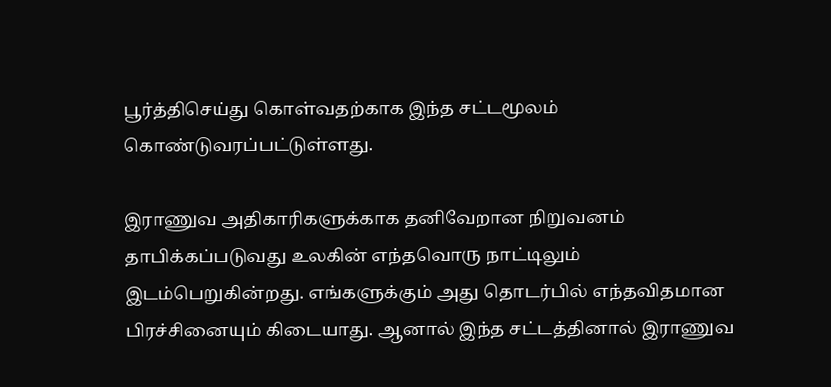பூர்த்திசெய்து கொள்வதற்காக இந்த சட்டமூலம் கொண்டுவரப்பட்டுள்ளது.

இராணுவ அதிகாரிகளுக்காக தனிவேறான நிறுவனம் தாபிக்கப்படுவது உலகின் எந்தவொரு நாட்டிலும் இடம்பெறுகின்றது. எங்களுக்கும் அது தொடர்பில் எந்தவிதமான பிரச்சினையும் கிடையாது. ஆனால் இந்த சட்டத்தினால் இராணுவ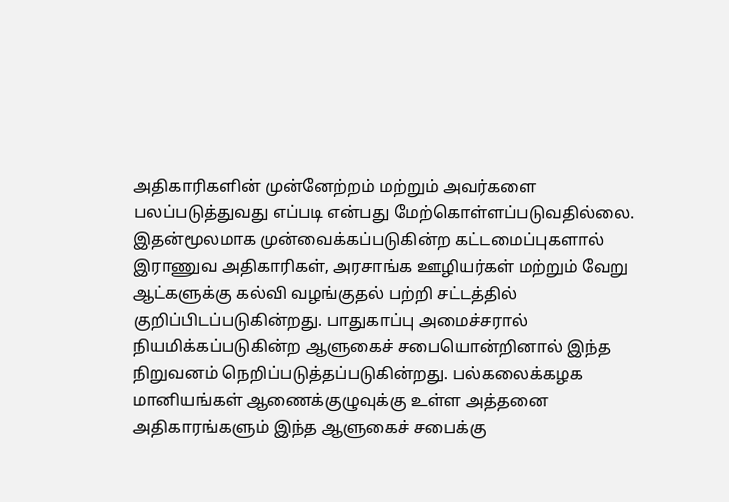அதிகாரிகளின் முன்னேற்றம் மற்றும் அவர்களை பலப்படுத்துவது எப்படி என்பது மேற்கொள்ளப்படுவதில்லை. இதன்மூலமாக முன்வைக்கப்படுகின்ற கட்டமைப்புகளால் இராணுவ அதிகாரிகள், அரசாங்க ஊழியர்கள் மற்றும் வேறு ஆட்களுக்கு கல்வி வழங்குதல் பற்றி சட்டத்தில் குறிப்பிடப்படுகின்றது. பாதுகாப்பு அமைச்சரால் நியமிக்கப்படுகின்ற ஆளுகைச் சபையொன்றினால் இந்த நிறுவனம் நெறிப்படுத்தப்படுகின்றது. பல்கலைக்கழக மானியங்கள் ஆணைக்குழுவுக்கு உள்ள அத்தனை அதிகாரங்களும் இந்த ஆளுகைச் சபைக்கு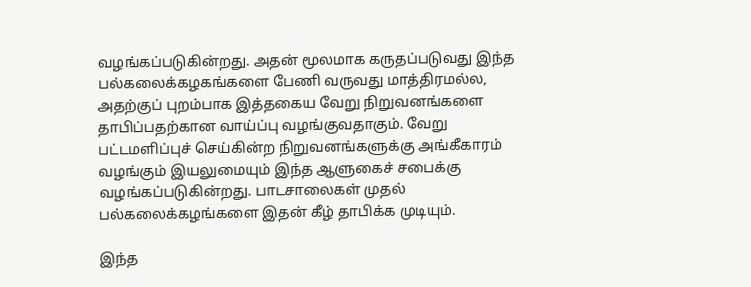வழங்கப்படுகின்றது. அதன் மூலமாக கருதப்படுவது இந்த பல்கலைக்கழகங்களை பேணி வருவது மாத்திரமல்ல, அதற்குப் புறம்பாக இத்தகைய வேறு நிறுவனங்களை தாபிப்பதற்கான வாய்ப்பு வழங்குவதாகும். வேறு பட்டமளிப்புச் செய்கின்ற நிறுவனங்களுக்கு அங்கீகாரம் வழங்கும் இயலுமையும் இந்த ஆளுகைச் சபைக்கு வழங்கப்படுகின்றது. பாடசாலைகள் முதல் பல்கலைக்கழங்களை இதன் கீழ் தாபிக்க முடியும்.

இந்த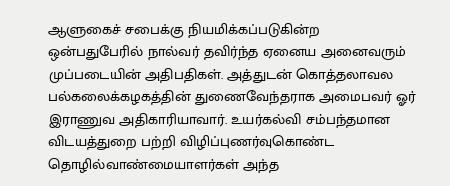ஆளுகைச் சபைக்கு நியமிக்கப்படுகின்ற ஒன்பதுபேரில் நால்வர் தவிர்ந்த ஏனைய அனைவரும் முப்படையின் அதிபதிகள். அத்துடன் கொத்தலாவல பல்கலைக்கழகத்தின் துணைவேந்தராக அமைபவர் ஓர் இராணுவ அதிகாரியாவார். உயர்கல்வி சம்பந்தமான விடயத்துறை பற்றி விழிப்புணர்வுகொண்ட தொழில்வாண்மையாளர்கள் அந்த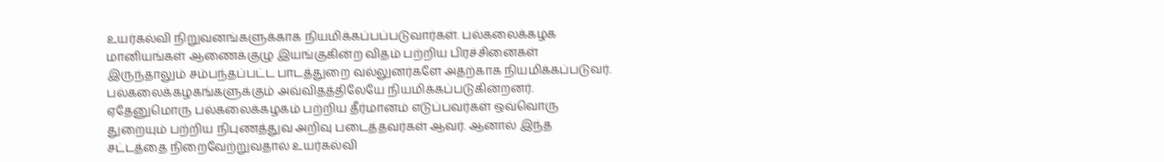உயர்கல்வி நிறுவனங்களுக்காக நியமிக்கப்பப்படுவார்கள். பல்கலைக்கழக மானியங்கள் ஆணைக்குழு இயங்குகின்ற விதம் பற்றிய பிரச்சினைகள் இருந்தாலும் சம்பந்தப்பட்ட பாடத்துறை வல்லுனர்களே அதற்காக நியமிக்கப்படுவர். பல்கலைக்கழகங்களுக்கும் அவ்விதத்திலேயே நியமிக்கப்படுகின்றனர். ஏதேனுமொரு பல்கலைக்கழகம் பற்றிய தீர்மானம் எடுப்பவர்கள் ஒவ்வொரு துறையும் பற்றிய நிபுணத்துவ அறிவு படைத்தவர்கள் ஆவர். ஆனால் இந்த சட்டத்தை நிறைவேற்றுவதால் உயர்கல்வி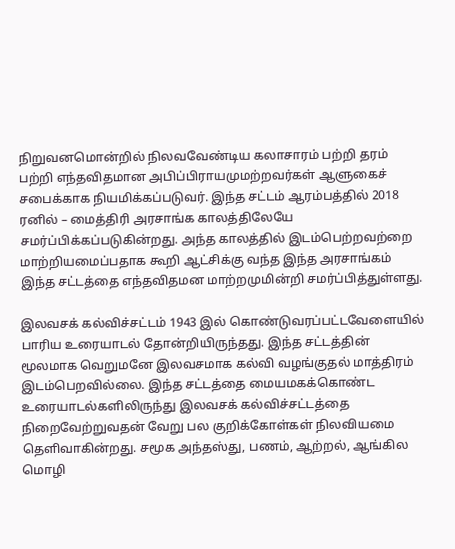நிறுவனமொன்றில் நிலவவேண்டிய கலாசாரம் பற்றி தரம் பற்றி எந்தவிதமான அபிப்பிராயமுமற்றவர்கள் ஆளுகைச் சபைக்காக நியமிக்கப்படுவர். இந்த சட்டம் ஆரம்பத்தில் 2018 ரனில் – மைத்திரி அரசாங்க காலத்திலேயே சமர்ப்பிக்கப்படுகின்றது. அந்த காலத்தில் இடம்பெற்றவற்றை மாற்றியமைப்பதாக கூறி ஆட்சிக்கு வந்த இந்த அரசாங்கம் இந்த சட்டத்தை எந்தவிதமன மாற்றமுமின்றி சமர்ப்பித்துள்ளது.

இலவசக் கல்விச்சட்டம் 1943 இல் கொண்டுவரப்பட்டவேளையில் பாரிய உரையாடல் தோன்றியிருந்தது. இந்த சட்டத்தின் மூலமாக வெறுமனே இலவசமாக கல்வி வழங்குதல் மாத்திரம் இடம்பெறவில்லை. இந்த சட்டத்தை மையமகக்கொண்ட உரையாடல்களிலிருந்து இலவசக் கல்விச்சட்டத்தை நிறைவேற்றுவதன் வேறு பல குறிக்கோள்கள் நிலவியமை தெளிவாகின்றது. சமூக அந்தஸ்து, பணம், ஆற்றல், ஆங்கில மொழி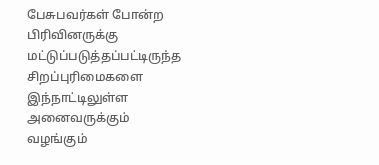பேசுபவர்கள் போன்ற பிரிவினருக்கு மட்டுப்படுத்தப்பட்டிருந்த சிறப்புரிமைகளை இந்நாட்டிலுள்ள அனைவருக்கும் வழங்கும்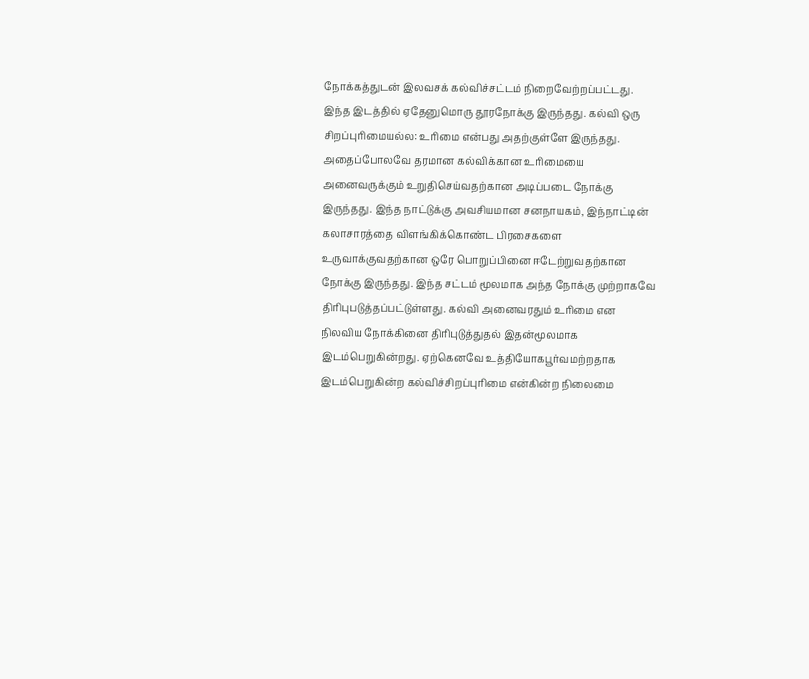நோக்கத்துடன் இலவசக் கல்விச்சட்டம் நிறைவேற்றப்பட்டது. இந்த இடத்தில் ஏதேனுமொரு தூரநோக்கு இருந்தது. கல்வி ஒரு சிறப்புரிமையல்ல: உரிமை என்பது அதற்குள்ளே இருந்தது. அதைப்போலவே தரமான கல்விக்கான உரிமையை அனைவருக்கும் உறுதிசெய்வதற்கான அடிப்படை நோக்கு இருந்தது. இந்த நாட்டுக்கு அவசியமான சனநாயகம், இந்நாட்டின் கலாசாரத்தை விளங்கிக்கொண்ட பிரசைகளை உருவாக்குவதற்கான ஒரே பொறுப்பினை ஈடேற்றுவதற்கான நோக்கு இருந்தது. இந்த சட்டம் மூலமாக அந்த நோக்கு முற்றாகவே திரிபுபடுத்தப்பட்டுள்ளது. கல்வி அனைவரதும் உரிமை என நிலவிய நோக்கினை திரிபுடுத்துதல் இதன்மூலமாக இடம்பெறுகின்றது. ஏற்கெனவே உத்தியோகபூர்வமற்றதாக இடம்பெறுகின்ற கல்விச்சிறப்புரிமை என்கின்ற நிலைமை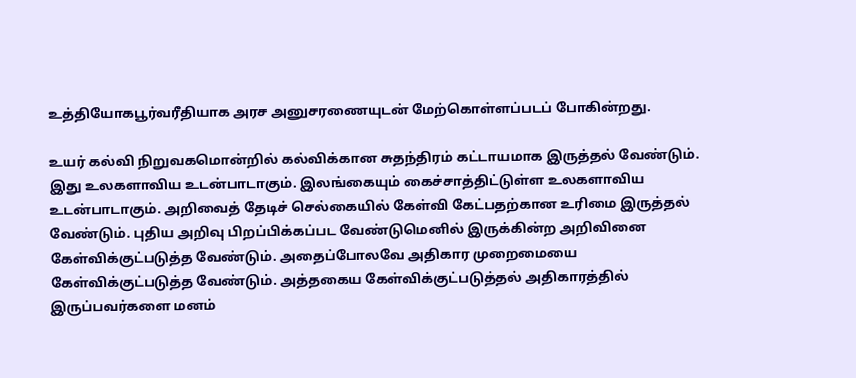உத்தியோகபூர்வரீதியாக அரச அனுசரணையுடன் மேற்கொள்ளப்படப் போகின்றது.

உயர் கல்வி நிறுவகமொன்றில் கல்விக்கான சுதந்திரம் கட்டாயமாக இருத்தல் வேண்டும். இது உலகளாவிய உடன்பாடாகும். இலங்கையும் கைச்சாத்திட்டுள்ள உலகளாவிய உடன்பாடாகும். அறிவைத் தேடிச் செல்கையில் கேள்வி கேட்பதற்கான உரிமை இருத்தல் வேண்டும். புதிய அறிவு பிறப்பிக்கப்பட வேண்டுமெனில் இருக்கின்ற அறிவினை கேள்விக்குட்படுத்த வேண்டும். அதைப்போலவே அதிகார முறைமையை கேள்விக்குட்படுத்த வேண்டும். அத்தகைய கேள்விக்குட்படுத்தல் அதிகாரத்தில் இருப்பவர்களை மனம்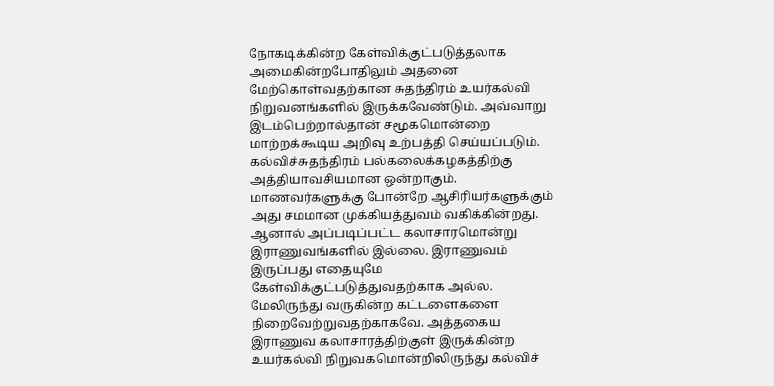நோகடிக்கின்ற கேள்விக்குட்படுத்தலாக அமைகின்றபோதிலும் அதனை மேற்கொள்வதற்கான சுதந்திரம் உயர்கல்வி நிறுவனங்களில் இருக்கவேண்டும். அவ்வாறு இடம்பெற்றால்தான் சமூகமொன்றை மாற்றக்கூடிய அறிவு உற்பத்தி செய்யப்படும். கல்விச்சுதந்திரம் பல்கலைக்கழகத்திற்கு அத்தியாவசியமான ஒன்றாகும். மாணவர்களுக்கு போன்றே ஆசிரியர்களுக்கும் அது சமமான முக்கியத்துவம் வகிக்கின்றது. ஆனால் அப்படிப்பட்ட கலாசாரமொன்று இராணுவங்களில் இல்லை. இராணுவம் இருப்பது எதையுமே கேள்விக்குட்படுத்துவதற்காக அல்ல. மேலிருந்து வருகின்ற கட்டளைகளை நிறைவேற்றுவதற்காகவே. அத்தகைய இராணுவ கலாசாரத்திற்குள் இருக்கின்ற உயர்கல்வி நிறுவகமொன்றிலிருந்து கல்விச்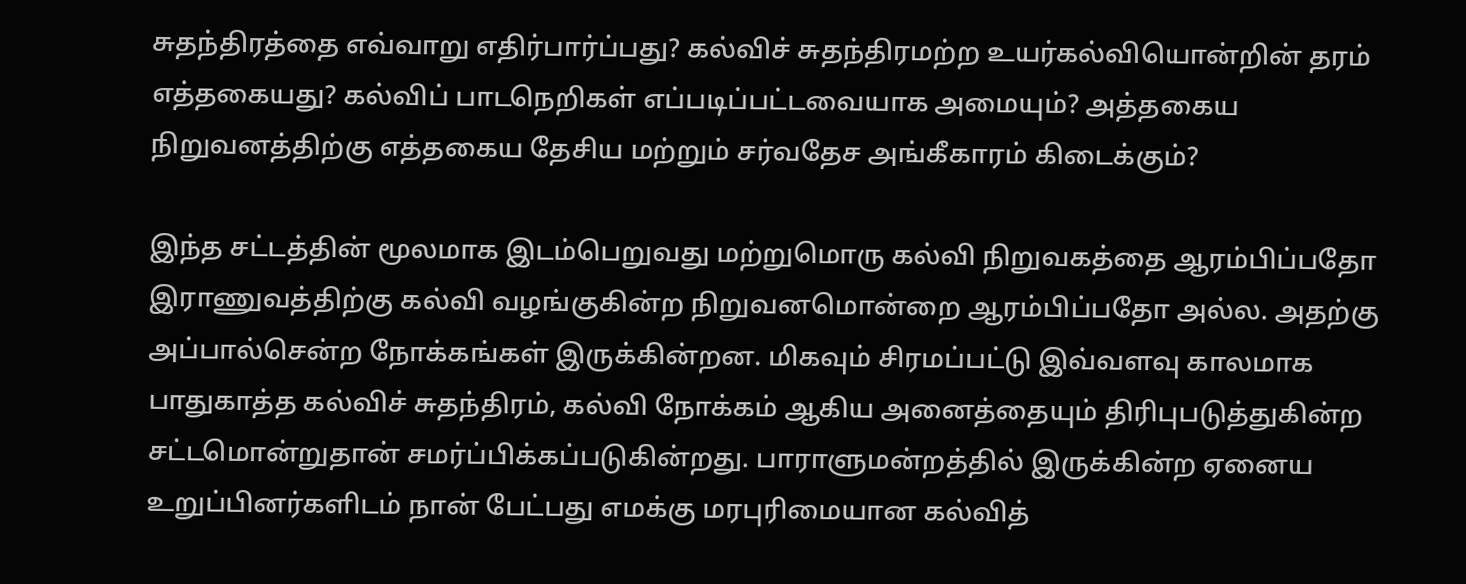சுதந்திரத்தை எவ்வாறு எதிர்பார்ப்பது? கல்விச் சுதந்திரமற்ற உயர்கல்வியொன்றின் தரம் எத்தகையது? கல்விப் பாடநெறிகள் எப்படிப்பட்டவையாக அமையும்? அத்தகைய நிறுவனத்திற்கு எத்தகைய தேசிய மற்றும் சர்வதேச அங்கீகாரம் கிடைக்கும்?

இந்த சட்டத்தின் மூலமாக இடம்பெறுவது மற்றுமொரு கல்வி நிறுவகத்தை ஆரம்பிப்பதோ இராணுவத்திற்கு கல்வி வழங்குகின்ற நிறுவனமொன்றை ஆரம்பிப்பதோ அல்ல. அதற்கு அப்பால்சென்ற நோக்கங்கள் இருக்கின்றன. மிகவும் சிரமப்பட்டு இவ்வளவு காலமாக பாதுகாத்த கல்விச் சுதந்திரம், கல்வி நோக்கம் ஆகிய அனைத்தையும் திரிபுபடுத்துகின்ற சட்டமொன்றுதான் சமர்ப்பிக்கப்படுகின்றது. பாராளுமன்றத்தில் இருக்கின்ற ஏனைய உறுப்பினர்களிடம் நான் பேட்பது எமக்கு மரபுரிமையான கல்வித்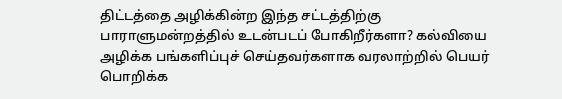திட்டத்தை அழிக்கின்ற இந்த சட்டத்திற்கு பாராளுமன்றத்தில் உடன்படப் போகிறீர்களா? கல்வியை அழிக்க பங்களிப்புச் செய்தவர்களாக வரலாற்றில் பெயர் பொறிக்க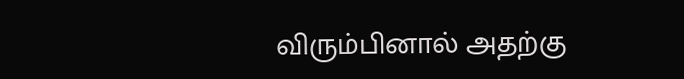விரும்பினால் அதற்கு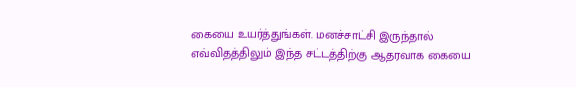கையை உயர்த்துங்கள். மனச்சாட்சி இருந்தால் எவ்விதத்திலும் இந்த சட்டத்திற்கு ஆதரவாக கையை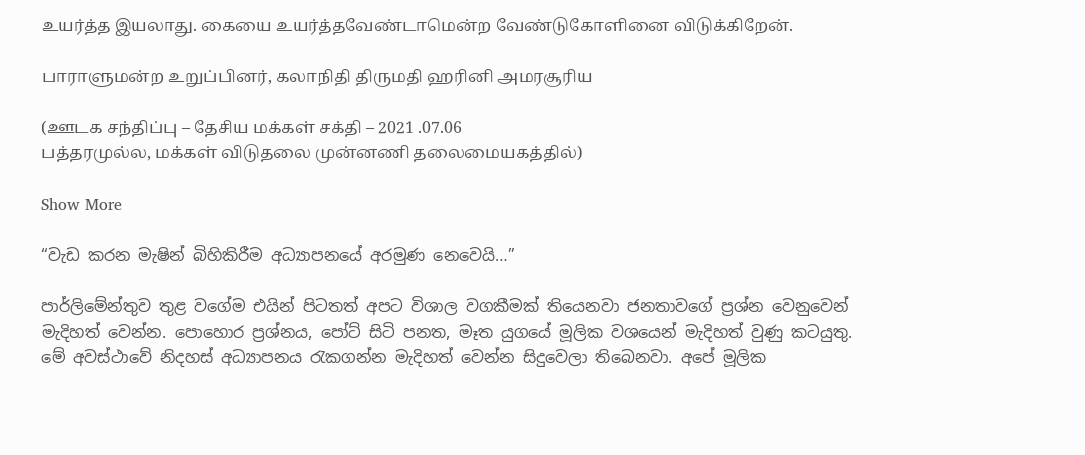உயர்த்த இயலாது. கையை உயர்த்தவேண்டாமென்ற வேண்டுகோளினை விடுக்கிறேன்.

பாராளுமன்ற உறுப்பினர், கலாநிதி திருமதி ஹரினி அமரசூரிய

(ஊடக சந்திப்பு – தேசிய மக்கள் சக்தி – 2021 .07.06
பத்தரமுல்ல, மக்கள் விடுதலை முன்னணி தலைமையகத்தில்)

Show More

“වැඩ කරන මැෂින් බිහිකිරීම අධ්‍යාපනයේ අරමුණ නෙවෙයි…”

පාර්ලිමේන්තුව තුළ වගේම එයින් පිටතත් අපට විශාල වගකීමක් තියෙනවා ජනතාවගේ ප්‍රශ්න වෙනුවෙන් මැදිහත් වෙන්න. පොහොර ප්‍රශ්නය, පෝට් සිටි පනත, මෑත යුගයේ මූලික වශයෙන් මැදිහත් වුණු කටයුතු. මේ අවස්ථාවේ නිදහස් අධ්‍යාපනය රැකගන්න මැදිහත් වෙන්න සිදුවෙලා තිබෙනවා. අපේ මූලික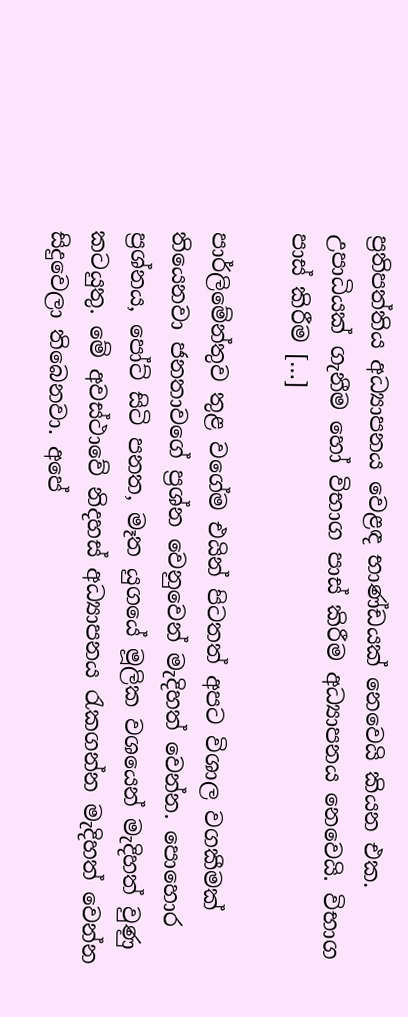ප්‍රතිපත්තිය අධ්‍යාපනය වෙළඳ භාණ්ඩයක් නෙවෙයි කියන එක. උපාධියක් ගැනීම හෝ විභාග පාස් කිරීම අධ්‍යාපනය නෙවෙයි. විභාග පාස් කිරීම […]

පාර්ලිමේන්තුව තුළ වගේම එයින් පිටතත් අපට විශාල වගකීමක් තියෙනවා ජනතාවගේ ප්‍රශ්න වෙනුවෙන් මැදිහත් වෙන්න. පොහොර ප්‍රශ්නය, පෝට් සිටි පනත, මෑත යුගයේ මූලික වශයෙන් මැදිහත් වුණු කටයුතු. මේ අවස්ථාවේ නිදහස් අධ්‍යාපනය රැකගන්න මැදිහත් වෙන්න සිදුවෙලා තිබෙනවා. අපේ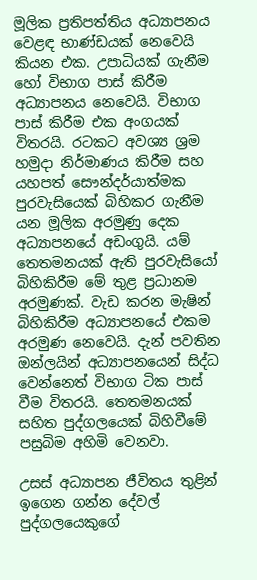මූලික ප්‍රතිපත්තිය අධ්‍යාපනය වෙළඳ භාණ්ඩයක් නෙවෙයි කියන එක. උපාධියක් ගැනීම හෝ විභාග පාස් කිරීම අධ්‍යාපනය නෙවෙයි. විභාග පාස් කිරීම එක අංගයක් විතරයි. රටකට අවශ්‍ය ශ්‍රම හමුදා නිර්මාණය කිරීම සහ යහපත් සෞන්දර්යාත්මක පුරවැසියෙක් බිහිකර ගැනීම යන මූලික අරමුණු දෙක අධ්‍යාපනයේ අඩංගුයි. යම් තෙතමනයක් ඇති පුරවැසියෝ බිහිකිරීම මේ තුළ ප්‍රධානම අරමුණක්. වැඩ කරන මැෂින් බිහිකිරීම අධ්‍යාපනයේ එකම අරමුණ නෙවෙයි. දැන් පවතින ඔන්ලයින් අධ්‍යාපනයෙන් සිද්ධ වෙන්නෙත් විභාග ටික පාස් වීම විතරයි. තෙතමනයක් සහිත පුද්ගලයෙක් බිහිවීමේ පසුබිම අහිමි වෙනවා.

උසස් අධ්‍යාපන ජීවිතය තුළින් ඉගෙන ගන්න දේවල් පුද්ගලයෙකුගේ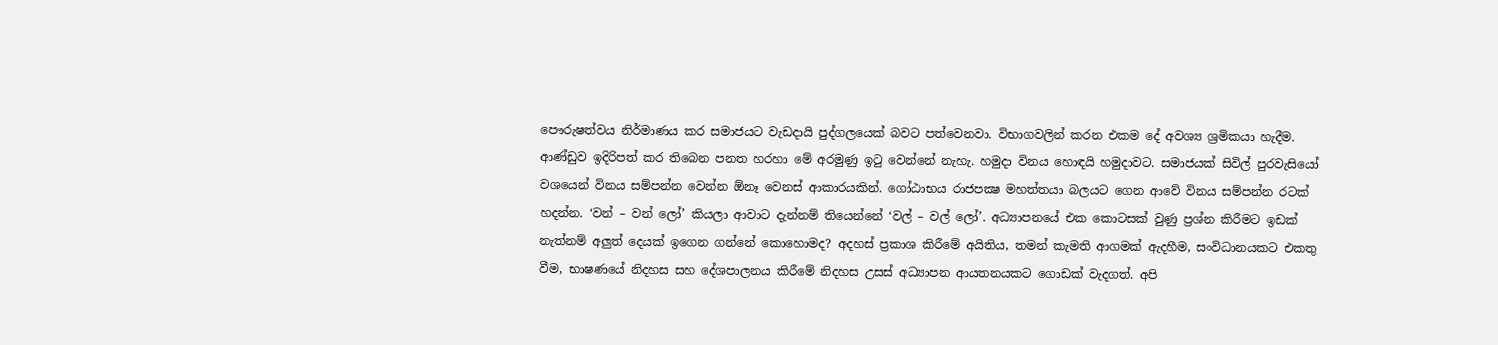පෞරුෂත්වය නිර්මාණය කර සමාජයට වැඩදායි පුද්ගලයෙක් බවට පත්වෙනවා. විභාගවලින් කරන එකම දේ අවශ්‍ය ශ්‍රමිකයා හැදීම. ආණ්ඩුව ඉදිරිපත් කර තිබෙන පනත හරහා මේ අරමුණු ඉටු වෙන්නේ නැහැ. හමුදා විනය හොඳයි හමුදාවට. සමාජයක් සිවිල් පුරවැසියෝ වශයෙන් විනය සම්පන්න වෙන්න ඕනෑ වෙනස් ආකාරයකින්. ගෝඨාභය රාජපක්‍ෂ මහත්තයා බලයට ගෙන ආවේ විනය සම්පන්න රටක් හදන්න. ‘වන් – වන් ලෝ’ කියලා ආවාට දැන්නම් තියෙන්නේ ‘වල් – වල් ලෝ’. අධ්‍යාපනයේ එක කොටසක් වුණු ප්‍රශ්න කිරීමට ඉඩක් නැත්නම් අලුත් දෙයක් ඉගෙන ගන්නේ කොහොමද? අදහස් ප්‍රකාශ කිරීමේ අයිතිය, තමන් කැමති ආගමක් ඇදහීම, සංවිධානයකට එකතු වීම, භාෂණයේ නිදහස සහ දේශපාලනය කිරීමේ නිදහස උසස් අධ්‍යාපන ආයතනයකට ගොඩක් වැදගත්. අපි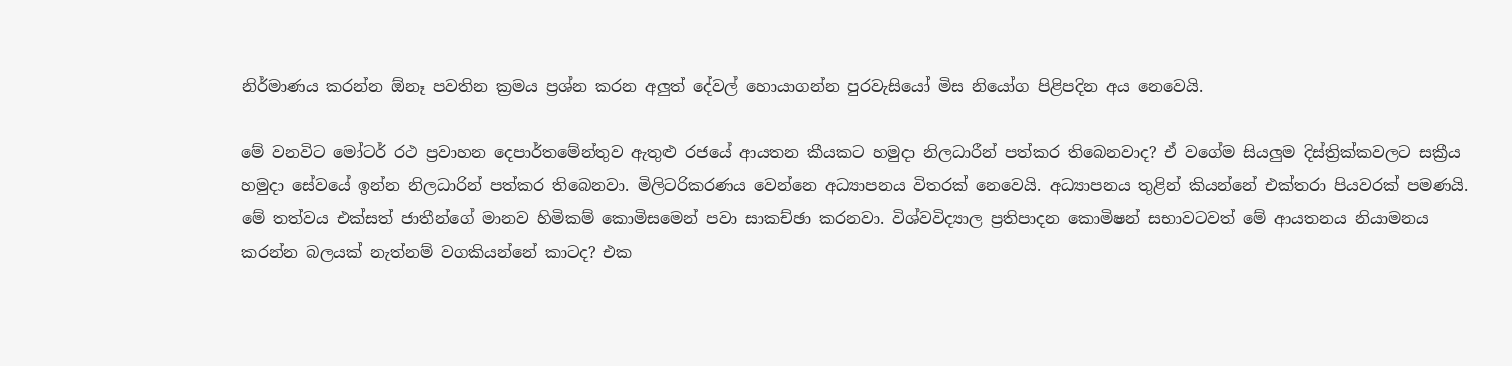නිර්මාණය කරන්න ඕනෑ පවතින ක්‍රමය ප්‍රශ්න කරන අලුත් දේවල් හොයාගන්න පුරවැසියෝ මිස නියෝග පිළිපදින අය නෙවෙයි.

මේ වනවිට මෝටර් රථ ප්‍රවාහන දෙපාර්තමේන්තුව ඇතුළු රජයේ ආයතන කීයකට හමුදා නිලධාරීන් පත්කර තිබෙනවාද? ඒ වගේම සියලුම දිස්ත්‍රික්කවලට සක්‍රීය හමුදා සේවයේ ඉන්න නිලධාරින් පත්කර තිබෙනවා. මිලිටරිකරණය වෙන්නෙ අධ්‍යාපනය විතරක් නෙවෙයි. අධ්‍යාපනය තුළින් කියන්නේ එක්තරා පියවරක් පමණයි. මේ තත්වය එක්සත් ජාතීන්ගේ මානව හිමිකම් කොමිසමෙන් පවා සාකච්ඡා කරනවා. විශ්වවිද්‍යාල ප්‍රතිපාදන කොමිෂන් සභාවටවත් මේ ආයතනය නියාමනය කරන්න බලයක් නැත්නම් වගකියන්නේ කාටද? එක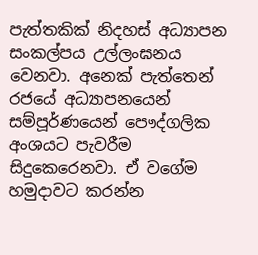පැත්තකික් නිදහස් අධ්‍යාපන සංකල්පය උල්ලංඝනය වෙනවා. අනෙක් පැත්තෙන් රජයේ අධ්‍යාපනයෙන් සම්පූර්ණයෙන් පෞද්ගලික අංශයට පැවරීම සිදුකෙරෙනවා. ඒ වගේම හමුදාවට කරන්න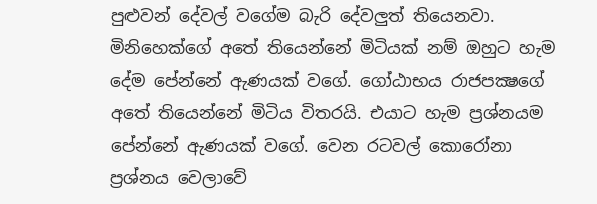පුළුවන් දේවල් වගේම බැරි දේවලුත් තියෙනවා. මිනිහෙක්ගේ අතේ තියෙන්නේ මිටියක් නම් ඔහුට හැම දේම පේන්නේ ඇණයක් වගේ. ගෝඨාභය රාජපක්‍ෂගේ අතේ තියෙන්නේ මිටිය විතරයි. එයාට හැම ප්‍රශ්නයම පේන්නේ ඇණයක් වගේ. වෙන රටවල් කොරෝනා ප්‍රශ්නය වෙලාවේ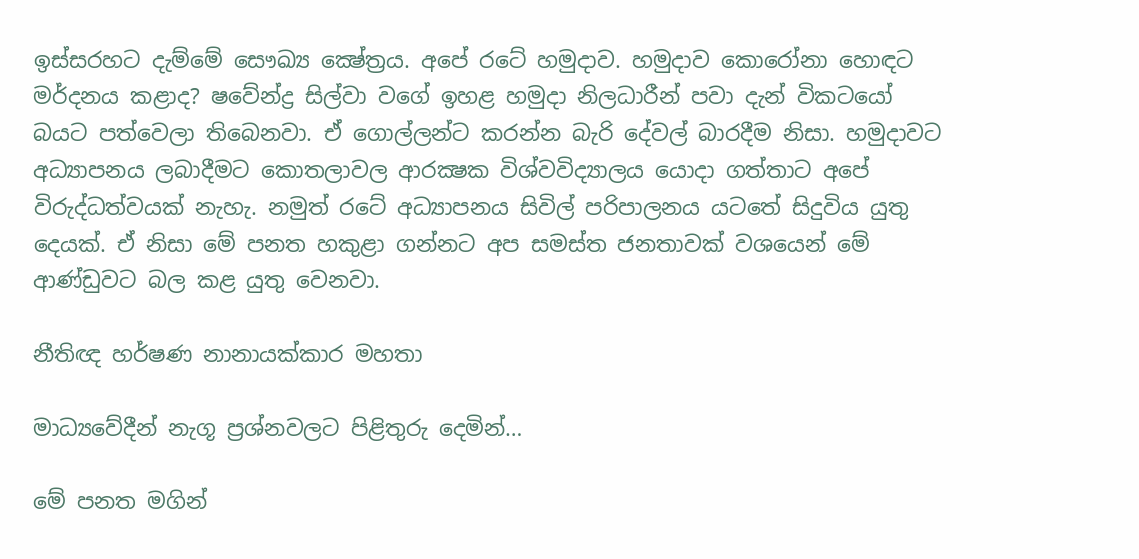ඉස්සරහට දැම්මේ සෞඛ්‍ය ක්‍ෂේත්‍රය. අපේ රටේ හමුදාව. හමුදාව කොරෝනා හොඳට මර්දනය කළාද? ෂවේන්ද්‍ර සිල්වා වගේ ඉහළ හමුදා නිලධාරීන් පවා දැන් විකටයෝ බයට පත්වෙලා තිබෙනවා. ඒ ගොල්ලන්ට කරන්න බැරි දේවල් බාරදීම නිසා. හමුදාවට අධ්‍යාපනය ලබාදීමට කොතලාවල ආරක්‍ෂක විශ්වවිද්‍යාලය යොදා ගත්තාට අපේ විරුද්ධත්වයක් නැහැ. නමුත් රටේ අධ්‍යාපනය සිවිල් පරිපාලනය යටතේ සිදුවිය යුතු දෙයක්. ඒ නිසා මේ පනත හකුළා ගන්නට අප සමස්ත ජනතාවක් වශයෙන් මේ ආණ්ඩුවට බල කළ යුතු වෙනවා.

නීතිඥ හර්ෂණ නානායක්කාර මහතා

මාධ්‍යවේදීන් නැගූ ප්‍රශ්නවලට පිළිතුරු දෙමින්…

මේ පනත මගින්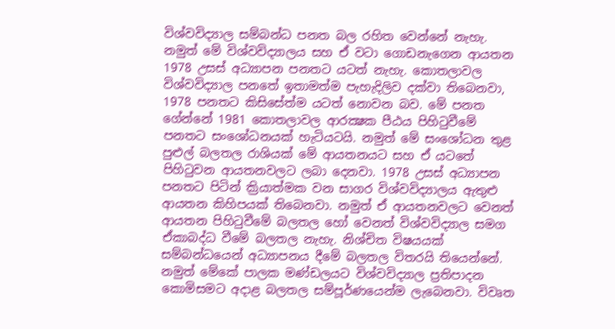විශ්වවිද්‍යාල සම්බන්ධ පනත බල රහිත වෙන්නේ නැහැ. නමුත් මේ විශ්වවිද්‍යාලය සහ ඒ වටා ගොඩනැගෙන ආයතන 1978 උසස් අධ්‍යාපන පනතට යටත් නැහැ. කොතලාවල විශ්වවිද්‍යාල පනතේ ඉතාමත්ම පැහැදිලිව දක්වා තිබෙනවා, 1978 පනතට කිසිසේත්ම යටත් නොවන බව. මේ පනත ගේන්නේ 1981 කොතලාවල ආරක්‍ෂක පීඨය පිහිටුවීමේ පනතට සංශෝධනයක් හැටියටයි. නමුත් මේ සංශෝධන තුළ පුළුල් බලතල රාශියක් මේ ආයතනයට සහ ඒ යටතේ පිහිටුවන ආයතනවලට ලබා දෙනවා. 1978 උසස් අධ්‍යාපන පනතට පිටින් ක්‍රියාත්මක වන සාගර විශ්වවිද්‍යාලය ඇතුළු ආයතන කිහිපයක් තිබෙනවා. නමුත් ඒ ආයතනවලට වෙනත් ආයතන පිහිටුවීමේ බලතල හෝ වෙනත් විශ්වවිද්‍යාල සමග ඒකාබද්ධ වීමේ බලතල නැහැ. නිශ්චිත විෂයයක් සම්බන්ධයෙන් අධ්‍යාපනය දීමේ බලතල විතරයි තියෙන්නේ. නමුත් මේකේ පාලක මණ්ඩලයට විශ්වවිද්‍යාල ප්‍රතිපාදන කොමිසමට අදාළ බලතල සම්පූර්ණයෙන්ම ලැබෙනවා. විවෘත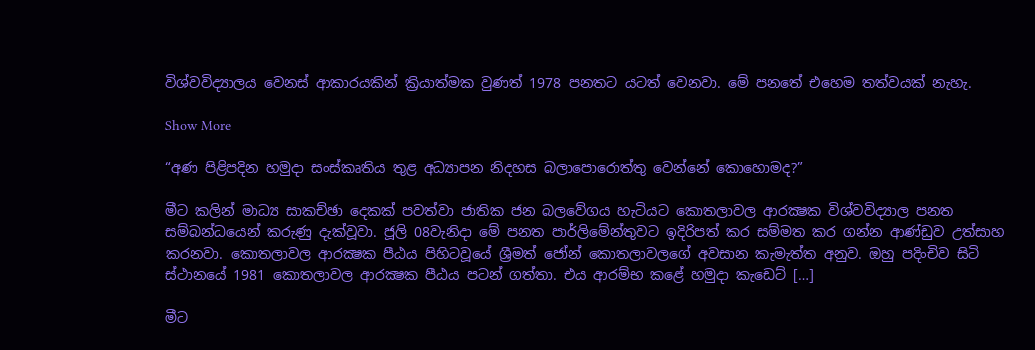විශ්වවිද්‍යාලය වෙනස් ආකාරයකින් ක්‍රියාත්මක වුණත් 1978 පනතට යටත් වෙනවා. මේ පනතේ එහෙම තත්වයක් නැහැ.

Show More

“අණ පිළිපදින හමුදා සංස්කෘතිය තුළ අධ්‍යාපන නිදහස බලාපොරොත්තු වෙන්නේ කොහොමද?”

මීට කලින් මාධ්‍ය සාකච්ඡා දෙකක් පවත්වා ජාතික ජන බලවේගය හැටියට කොතලාවල ආරක්‍ෂක විශ්වවිද්‍යාල පනත සම්බන්ධයෙන් කරුණු දැක්වූවා. ජූලි 08වැනිදා මේ පනත පාර්ලිමේන්තුවට ඉදිරිපත් කර සම්මත කර ගන්න ආණ්ඩුව උත්සාහ කරනවා. කොතලාවල ආරක්‍ෂක පීඨය පිහිටවූයේ ශ්‍රීමත් ජෝන් කොතලාවලගේ අවසාන කැමැත්ත අනුව. ඔහු පදිංචිව සිටි ස්ථානයේ 1981 කොතලාවල ආරක්‍ෂක පීඨය පටන් ගත්තා. එය ආරම්භ කළේ හමුදා කැඩෙට් […]

මීට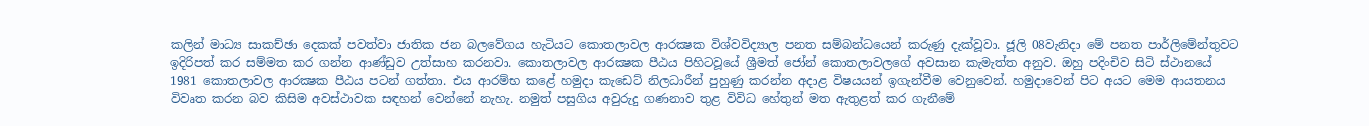කලින් මාධ්‍ය සාකච්ඡා දෙකක් පවත්වා ජාතික ජන බලවේගය හැටියට කොතලාවල ආරක්‍ෂක විශ්වවිද්‍යාල පනත සම්බන්ධයෙන් කරුණු දැක්වූවා. ජූලි 08වැනිදා මේ පනත පාර්ලිමේන්තුවට ඉදිරිපත් කර සම්මත කර ගන්න ආණ්ඩුව උත්සාහ කරනවා. කොතලාවල ආරක්‍ෂක පීඨය පිහිටවූයේ ශ්‍රීමත් ජෝන් කොතලාවලගේ අවසාන කැමැත්ත අනුව. ඔහු පදිංචිව සිටි ස්ථානයේ 1981 කොතලාවල ආරක්‍ෂක පීඨය පටන් ගත්තා. එය ආරම්භ කළේ හමුදා කැඩෙට් නිලධාරීන් පුහුණු කරන්න අදාළ විෂයයන් ඉගැන්වීම වෙනුවෙන්. හමුදාවෙන් පිට අයට මෙම ආයතනය විවෘත කරන බව කිසිම අවස්ථාවක සඳහන් වෙන්නේ නැහැ. නමුත් පසුගිය අවුරුදු ගණනාව තුළ විවිධ හේතුන් මත ඇතුළත් කර ගැනීමේ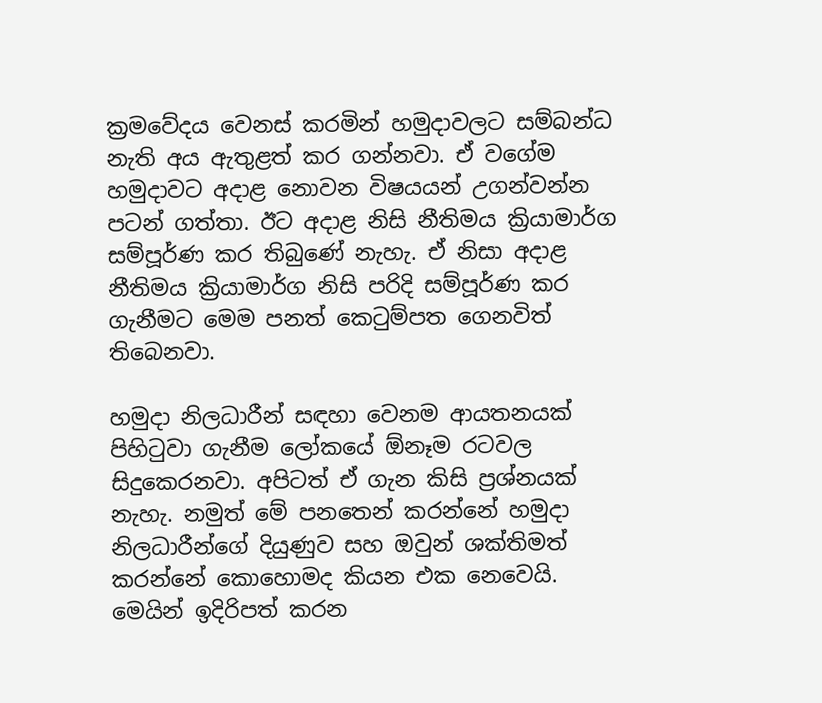ක්‍රමවේදය වෙනස් කරමින් හමුදාවලට සම්බන්ධ නැති අය ඇතුළත් කර ගන්නවා. ඒ වගේම හමුදාවට අදාළ නොවන විෂයයන් උගන්වන්න පටන් ගත්තා. ඊට අදාළ නිසි නීතිමය ක්‍රියාමාර්ග සම්පූර්ණ කර තිබුණේ නැහැ. ඒ නිසා අදාළ නීතිමය ක්‍රියාමාර්ග නිසි පරිදි සම්පූර්ණ කර ගැනීමට මෙම පනත් කෙටුම්පත ගෙනවිත් තිබෙනවා.

හමුදා නිලධාරීන් සඳහා වෙනම ආයතනයක් පිහිටුවා ගැනීම ලෝකයේ ඕනෑම රටවල සිදුකෙරනවා. අපිටත් ඒ ගැන කිසි ප්‍රශ්නයක් නැහැ. නමුත් මේ පනතෙන් කරන්නේ හමුදා නිලධාරීන්ගේ දියුණුව සහ ඔවුන් ශක්තිමත් කරන්නේ කොහොමද කියන එක නෙවෙයි. මෙයින් ඉදිරිපත් කරන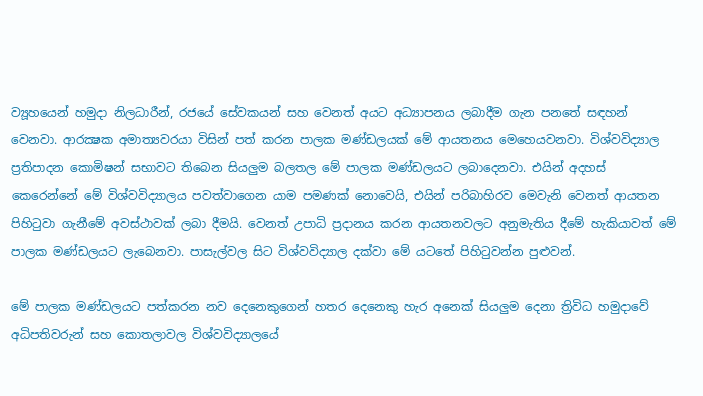ව්‍යූහයෙන් හමුදා නිලධාරීන්, රජයේ සේවකයන් සහ වෙනත් අයට අධ්‍යාපනය ලබාදීම ගැන පනතේ සඳහන් වෙනවා. ආරක්‍ෂක අමාත්‍යවරයා විසින් පත් කරන පාලක මණ්ඩලයක් මේ ආයතනය මෙහෙයවනවා. විශ්වවිද්‍යාල ප්‍රතිපාදන කොමිෂන් සභාවට තිබෙන සියලුම බලතල මේ පාලක මණ්ඩලයට ලබාදෙනවා. එයින් අදහස් කෙරෙන්නේ මේ විශ්වවිද්‍යාලය පවත්වාගෙන යාම පමණක් නොවෙයි, එයින් පරිබාහිරව මෙවැනි වෙනත් ආයතන පිහිටුවා ගැනීමේ අවස්ථාවක් ලබා දීමයි. වෙනත් උපාධි ප්‍රදානය කරන ආයතනවලට අනුමැතිය දීමේ හැකියාවත් මේ පාලක මණ්ඩලයට ලැබෙනවා. පාසැල්වල සිට විශ්වවිද්‍යාල දක්වා මේ යටතේ පිහිටුවන්න පුළුවන්.

මේ පාලක මණ්ඩලයට පත්කරන නව දෙනෙකුගෙන් හතර දෙනෙකු හැර අනෙක් සියලුම දෙනා ත්‍රිවිධ හමුදාවේ අධිපතිවරුන් සහ කොතලාවල විශ්වවිද්‍යාලයේ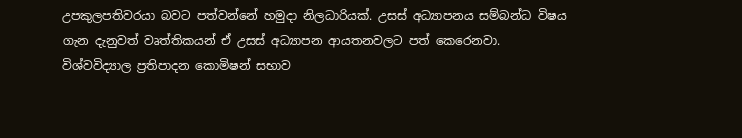උපකුලපතිවරයා බවට පත්වන්නේ හමුදා නිලධාරියක්. උසස් අධ්‍යාපනය සම්බන්ධ විෂය ගැන දැනුවත් වෘත්තිකයන් ඒ උසස් අධ්‍යාපන ආයතනවලට පත් කෙරෙනවා. විශ්වවිද්‍යාල ප්‍රතිපාදන කොමිෂන් සභාව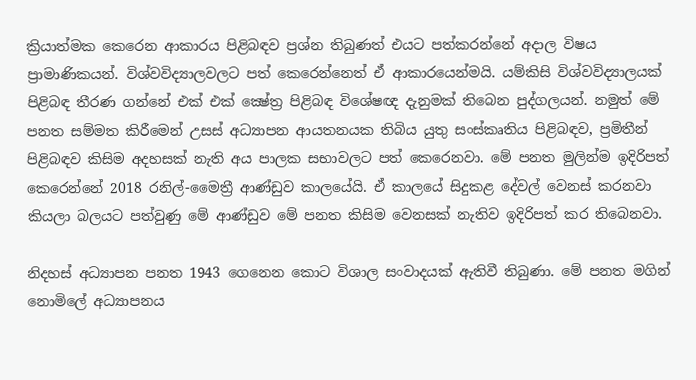ක්‍රියාත්මක කෙරෙන ආකාරය පිළිබඳව ප්‍රශ්න තිබුණත් එයට පත්කරන්නේ අදාල විෂය ප්‍රාමාණිකයන්. විශ්වවිද්‍යාලවලට පත් කෙරෙන්නෙත් ඒ ආකාරයෙන්මයි. යම්කිසි විශ්වවිද්‍යාලයක් පිළිබඳ තීරණ ගන්නේ එක් එක් ක්‍ෂේත්‍ර පිළිබඳ විශේෂඥ දැනුමක් තිබෙන පුද්ගලයන්. නමුත් මේ පනත සම්මත කිරීමෙන් උසස් අධ්‍යාපන ආයතනයක තිබිය යුතු සංස්කෘතිය පිළිබඳව, ප්‍රමිතීන් පිළිබඳව කිසිම අදහසක් නැති අය පාලක සභාවලට පත් කෙරෙනවා. මේ පනත මුලින්ම ඉදිරිපත් කෙරෙන්නේ 2018 රනිල්-මෛත්‍රී ආණ්ඩුව කාලයේයි. ඒ කාලයේ සිදුකළ දේවල් වෙනස් කරනවා කියලා බලයට පත්වුණු මේ ආණ්ඩුව මේ පනත කිසිම වෙනසක් නැතිව ඉදිරිපත් කර තිබෙනවා.

නිදහස් අධ්‍යාපන පනත 1943 ගෙනෙන කොට විශාල සංවාදයක් ඇතිවී තිබුණා. මේ පනත මගින් නොමිලේ අධ්‍යාපනය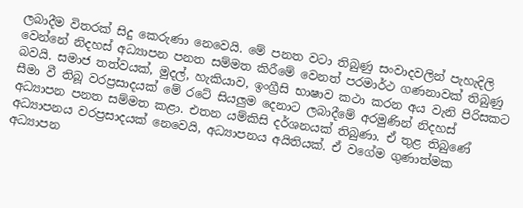ලබාදීම විතරක් සිදු කෙරුණා නෙවෙයි. මේ පනත වටා තිබුණු සංවාදවලින් පැහැදිලි වෙන්නේ නිදහස් අධ්‍යාපන පනත සම්මත කිරීමේ වෙනත් පරමාර්ථ ගණනාවක් තිබුණු බවයි. සමාජ තත්වයක්, මුදල්, හැකියාව, ඉංග්‍රීසි භාෂාව කථා කරන අය වැනි පිරිසකට සීමා වී තිබූ වරප්‍රසාදයක් මේ රටේ සියලුම දෙනාට ලබාදීමේ අරමුණින් නිදහස් අධ්‍යාපන පනත සම්මත කළා. එතන යම්කිසි දර්ශනයක් තිබුණා. ඒ තුළ තිබුණේ අධ්‍යාපනය වරප්‍රසාදයක් නෙවෙයි, අධ්‍යාපනය අයිතියක්. ඒ වගේම ගුණාත්මක අධ්‍යාපන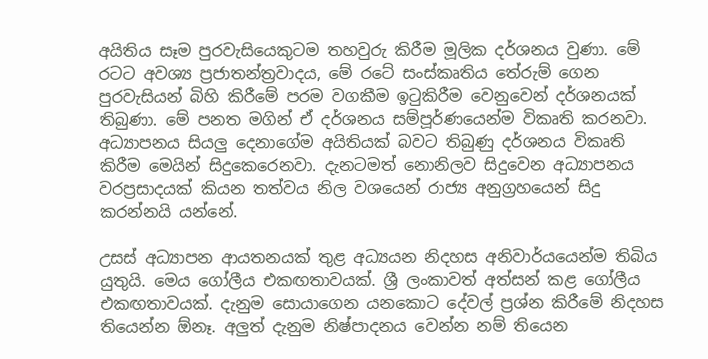අයිතිය සෑම පුරවැසියෙකුටම තහවුරු කිරීම මූලික දර්ශනය වුණා. මේ රටට අවශ්‍ය ප්‍රජාතන්ත්‍රවාදය, මේ රටේ සංස්කෘතිය තේරුම් ගෙන පුරවැසියන් බිහි කිරීමේ පරම වගකීම ඉටුකිරීම වෙනුවෙන් දර්ශනයක් තිබුණා. මේ පනත මගින් ඒ දර්ශනය සම්පූර්ණයෙන්ම විකෘති කරනවා. අධ්‍යාපනය සියලු දෙනාගේම අයිතියක් බවට තිබුණු දර්ශනය විකෘති කිරීම මෙයින් සිදුකෙරෙනවා. දැනටමත් නොනිලව සිදුවෙන අධ්‍යාපනය වරප්‍රසාදයක් කියන තත්වය නිල වශයෙන් රාජ්‍ය අනුග්‍රහයෙන් සිදු කරන්නයි යන්නේ.

උසස් අධ්‍යාපන ආයතනයක් තුළ අධ්‍යයන නිදහස අනිවාර්යයෙන්ම තිබිය යුතුයි. මෙය ගෝලීය එකඟතාවයක්. ශ්‍රී ලංකාවත් අත්සන් කළ ගෝලීය එකඟතාවයක්. දැනුම සොයාගෙන යනකොට දේවල් ප්‍රශ්න කිරීමේ නිදහස තියෙන්න ඕනෑ. අලුත් දැනුම නිෂ්පාදනය වෙන්න නම් තියෙන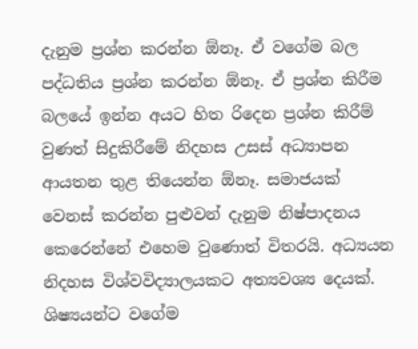දැනුම ප්‍රශ්න කරන්න ඕනෑ. ඒ වගේම බල පද්ධතිය ප්‍රශ්න කරන්න ඕනෑ. ඒ ප්‍රශ්න කිරීම බලයේ ඉන්න අයට හිත රිදෙන ප්‍රශ්න කිරීම් වුණත් සිදුකිරීමේ නිදහස උසස් අධ්‍යාපන ආයතන තුළ තියෙන්න ඕනෑ. සමාජයක් වෙනස් කරන්න පුළුවන් දැනුම නිෂ්පාදනය කෙරෙන්නේ එහෙම වුණොත් විතරයි. අධ්‍යයන නිදහස විශ්වවිද්‍යාලයකට අත්‍යවශ්‍ය දෙයක්. ශිෂ්‍යයන්ට වගේම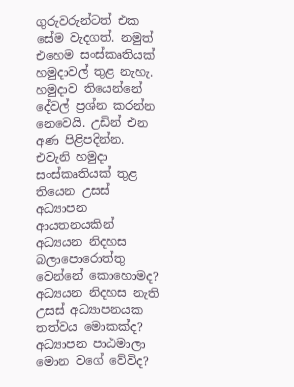ගුරුවරුන්ටත් එක සේම වැදගත්. නමුත් එහෙම සංස්කෘතියක් හමුදාවල් තුළ නැහැ. හමුදාව තියෙන්නේ දේවල් ප්‍රශ්න කරන්න නෙවෙයි. උඩින් එන අණ පිළිපදින්න. එවැනි හමුදා සංස්කෘතියක් තුළ තියෙන උසස් අධ්‍යාපන ආයතනයකින් අධ්‍යයන නිදහස බලාපොරොත්තු වෙන්නේ කොහොමද? අධ්‍යයන නිදහස නැති උසස් අධ්‍යාපනයක තත්වය මොකක්ද? අධ්‍යාපන පාඨමාලා මොන වගේ වේවිද?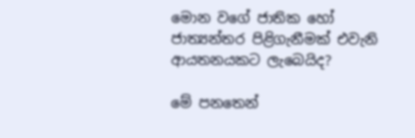මොන වගේ ජාතික හෝ ජාත්‍යන්තර පිළිගැනීමක් එවැනි ආයතනයකට ලැබෙයිද?

මේ පනතෙන්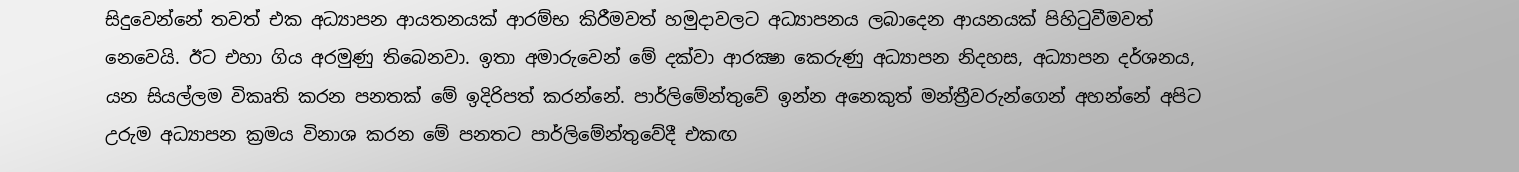සිදුවෙන්නේ තවත් එක අධ්‍යාපන ආයතනයක් ආරම්භ කිරීමවත් හමුදාවලට අධ්‍යාපනය ලබාදෙන ආයනයක් පිහිටුවීමවත් නෙවෙයි. ඊට එහා ගිය අරමුණු තිබෙනවා. ඉතා අමාරුවෙන් මේ දක්වා ආරක්‍ෂා කෙරුණු අධ්‍යාපන නිදහස, අධ්‍යාපන දර්ශනය, යන සියල්ලම විකෘති කරන පනතක් මේ ඉදිරිපත් කරන්නේ. පාර්ලිමේන්තුවේ ඉන්න අනෙකුත් මන්ත්‍රීවරුන්ගෙන් අහන්නේ අපිට උරුම අධ්‍යාපන ක්‍රමය විනාශ කරන මේ පනතට පාර්ලිමේන්තුවේදී එකඟ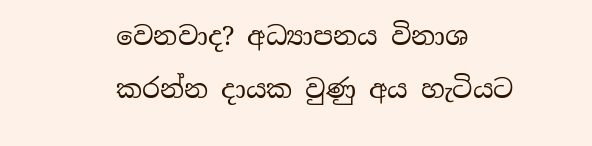වෙනවාද? අධ්‍යාපනය විනාශ කරන්න දායක වුණු අය හැටියට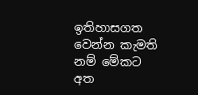ඉතිහාසගත වෙන්න කැමති නම් මේකට අත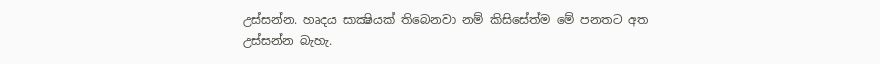උස්සන්න. හෘදය සාක්‍ෂියක් තිබෙනවා නම් කිසිසේත්ම මේ පනතට අත උස්සන්න බැහැ.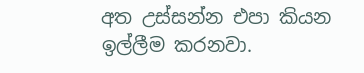අත උස්සන්න එපා කියන ඉල්ලීම කරනවා.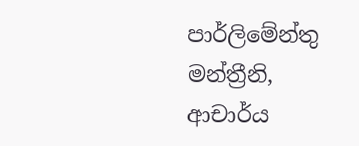පාර්ලිමේන්තු මන්ත්‍රීනි, ආචාර්ය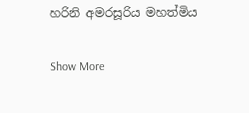හරිනි අමරසූරිය මහත්මිය

Show More